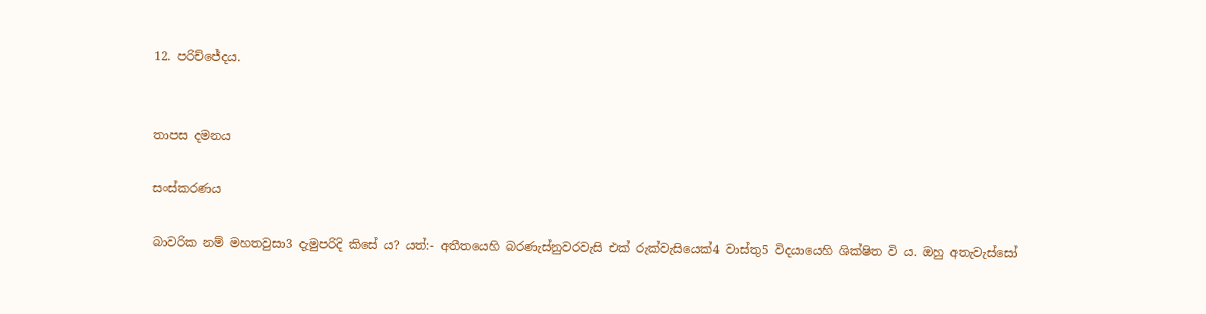12. පරිච්ජේදය.


තාපස දමනය

සංස්කරණය

බාවරික නම් මහතවුසා3 දැමුපරිදි කිසේ ය? යත්:- අතීතයෙහි බරණැස්නුවරවැසි එක් රුක්වැසියෙක්4 වාස්තු5 විදයායෙහි ශික්ෂිත වි ය. ඔහු අතැවැස්සෝ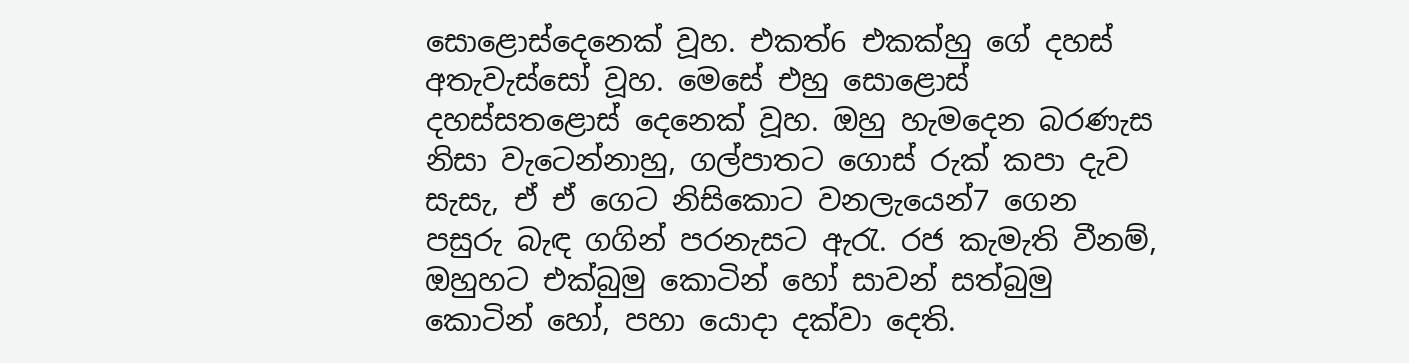සොළොස්දෙනෙක් වූහ. එකත්6 එකක්හු ගේ දහස් අතැවැස්සෝ වූහ. මෙසේ එහු සොළොස් දහස්සතළොස් දෙනෙක් වූහ. ඔහු හැමදෙන බරණැස නිසා වැටෙන්නාහු, ගල්පාතට ගොස් රුක් කපා දැව සැසැ, ඒ ඒ ගෙට නිසිකොට වනලැයෙන්7 ගෙන පසුරු බැඳ ගගින් පරනැසට ඇරැ. රජ කැමැති වීනම්, ඔහුහට එක්බුමු කොටින් හෝ සාවන් සත්බුමු කොටින් හෝ, පහා යොදා දක්වා දෙති.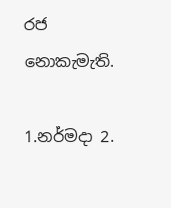රජ නොකැමැති.

1.නර්මදා 2.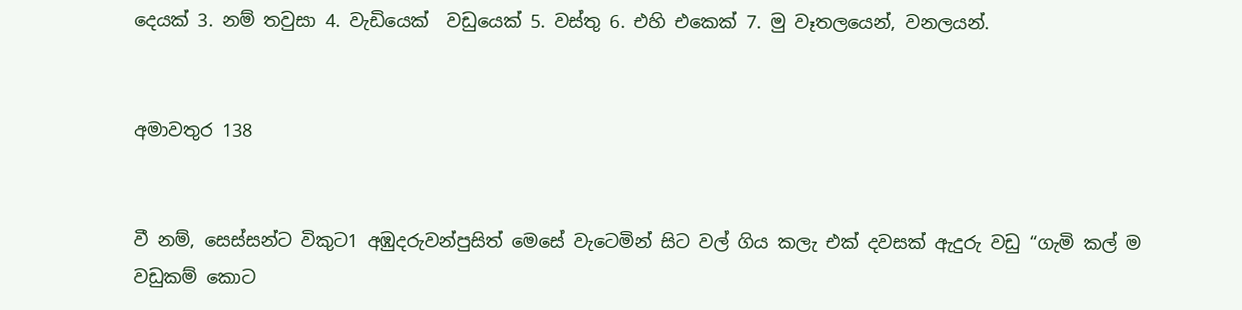දෙයක් 3. නම් තවුසා 4. වැඩියෙක්  වඩුයෙක් 5. වස්තු 6. එහි එකෙක් 7. මු වෑතලයෙන්, වනලයන්.


අමාවතුර 138


වී නම්, සෙස්සන්ට විකුට1 අඹුදරුවන්පුසිත් මෙසේ වැටෙමින් සිට වල් ගිය කලැ එක් දවසක් ඇදුරු වඩු “ගැමි කල් ම වඩුකම් කොට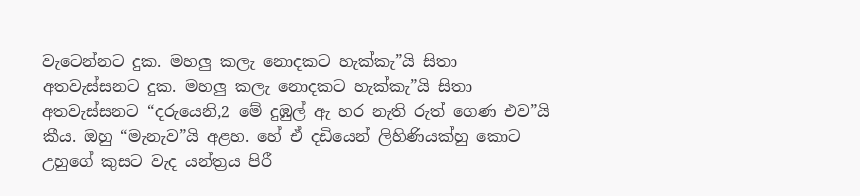වැටෙන්නට දුක. මහලු කලැ නොදකට හැක්කැ”යි සිතා අතවැස්සනට දුක. මහලු කලැ නොදකට හැක්කැ”යි සිතා අතවැස්සනට “දරුයෙනි,2 මේ දුඹුල් ඇ හර නැති රුත් ගෙණ එව”යි කීය. ඔහු “මැනැව”යි අළහ. හේ ඒ දඩියෙන් ලිහිණියක්හු කොට උහුගේ කුසට වැද යන්ත්‍රය පිරී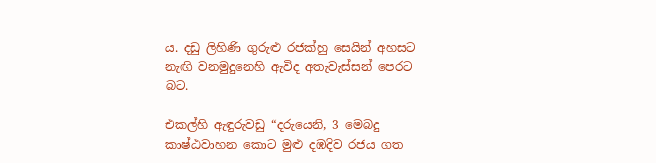ය. දඩු ලිහිණි ගුරුළු රජක්හු සෙයින් අහසට නැඟි වනමුදුනෙහි ඇවිද අතැවැස්සන් පෙරට බට.

එකල්හි ඇඳුරුවඩු “දරුයෙනි, 3 මෙබදු කාෂ්ඨවාහන කොට මුළු දඹදිව රජය ගත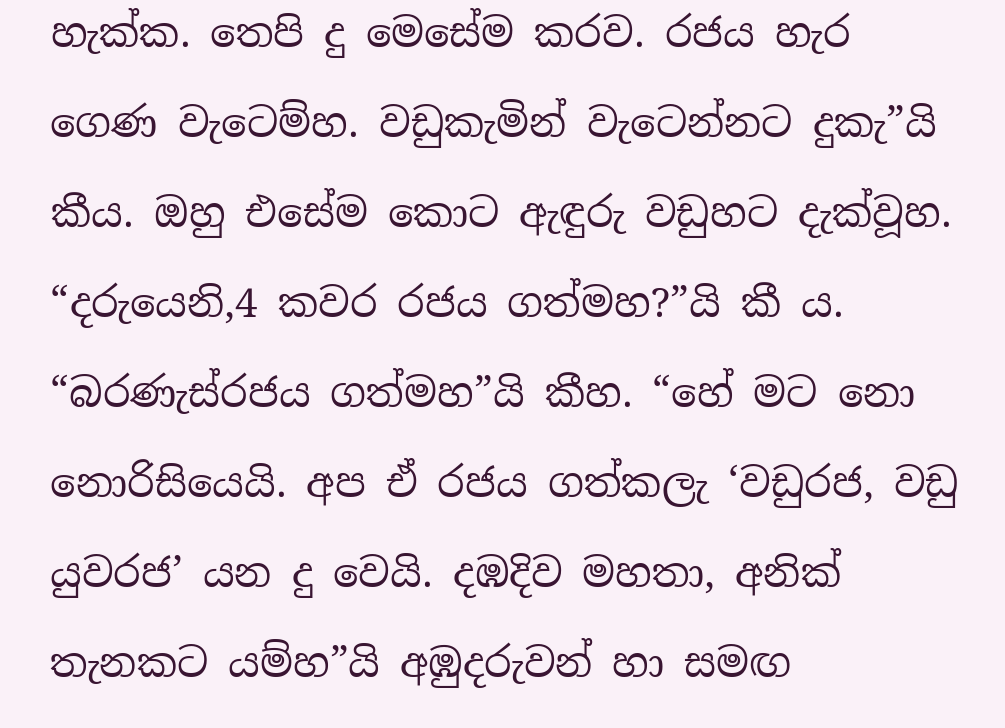හැක්ක. තෙපි දු මෙසේම කරව. රජය හැර ගෙණ වැටෙම්හ. වඩුකැමින් වැටෙන්නට දුකැ”යි කීය. ඔහු එසේම කොට ඇඳුරු වඩුහට දැක්වූහ. “දරුයෙනි,4 කවර රජය ගත්මහ?”යි කී ය. “බරණැස්රජය ගත්මහ”යි කීහ. “හේ මට නො නොරිසියෙයි. අප ඒ රජය ගත්කලැ ‘වඩුරජ, වඩු යුවරජ’ යන දු වෙයි. දඹදිව මහතා, අනික් තැනකට යම්හ”යි අඹුදරුවන් හා සමඟ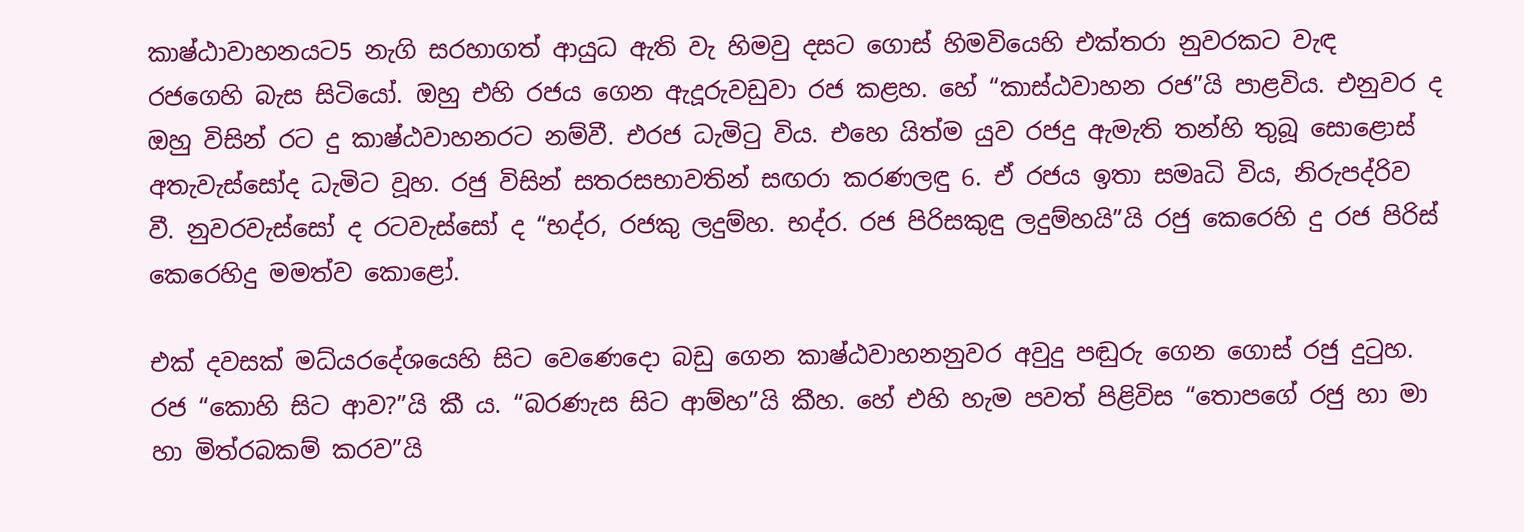කාෂ්ඨාවාහනයට5 නැගි සරහාගත් ආයුධ ඇති වැ හිමවු දසට ගොස් හිමවියෙහි එක්තරා නුවරකට වැඳ රජගෙහි බැස සිටියෝ. ඔහු එහි රජය ගෙන ඇදූරුවඩුවා රජ කළහ. හේ “කාස්ඨවාහන රජ”යි පාළවිය. එනුවර ද ඔහු විසින් රට දු කාෂ්ඨවාහනරට නම්වී. එරජ ධැමිටු විය. එහෙ යිත්ම යුව රජදු ඇමැති තන්හි තුබූ සොළොස් අතැවැස්සෝද ධැමිට වූහ. රජු විසින් සතරසභාවතින් සඟරා කරණලඳු 6. ඒ රජය ඉතා සමෘධි විය, නිරුපද්රිව වී. නුවරවැස්සෝ ද රටවැස්සෝ ද “භද්ර, රජකු ලදුම්හ. භද්ර. රජ පිරිසකුඳු ලදුම්හයි”යි රජු කෙරෙහි දු රජ පිරිස් කෙරෙහිදු මමත්ව කොළෝ.

එක් දවසක් මධ්යරදේශයෙහි සිට වෙණෙදො බඩු ගෙන කාෂ්ඨවාහනනුවර අවුදු පඬුරු ගෙන ගොස් රජු දුටුහ. රජ “කොහි සිට ආව?”යි කී ය. “බරණැස සිට ආම්හ”යි කීහ. හේ එහි හැම පවත් පිළිවිස “තොපගේ රජු හා මා හා මිත්රබකම් කරව”යි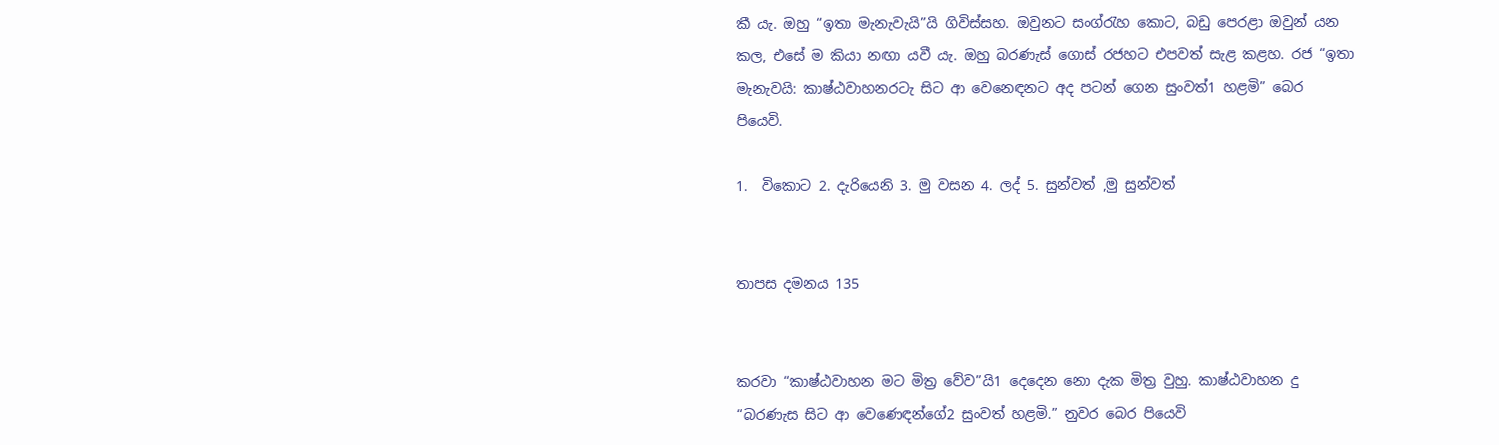කී යැ. ඔහු “ඉතා මැනැවැයි”යි ගිවිස්සහ. ඔවුනට සංග්රැහ කොට, බඩු පෙරළා ඔවුන් යන කල, එසේ ම කියා නඟා යවී යැ. ඔහු බරණැස් ගොස් රජහට එපවත් සැළ කළහ. රජ “ඉතා මැනැවයි: කාෂ්ඨවාහනරටැ සිට ආ වෙනෙඳනට අද පටන් ගෙන සුංවත්1 හළමි” බෙර පියෙවි.

1.  විකොට 2. දැරියෙනි 3. මු වසන 4. ලද් 5. සුන්වත් ,මු සුන්වත්


තාපස දමනය 135


කරවා “කාෂ්ඨවාහන මට මිත්‍ර වේව”යි1 දෙදෙන නො දැක මිත්‍ර වුහු. කාෂ්ඨවාහන දු “බරණැස සිට ආ වෙණෙඳන්ගේ2 සුංවත් හළමි.” නුවර බෙර පියෙවි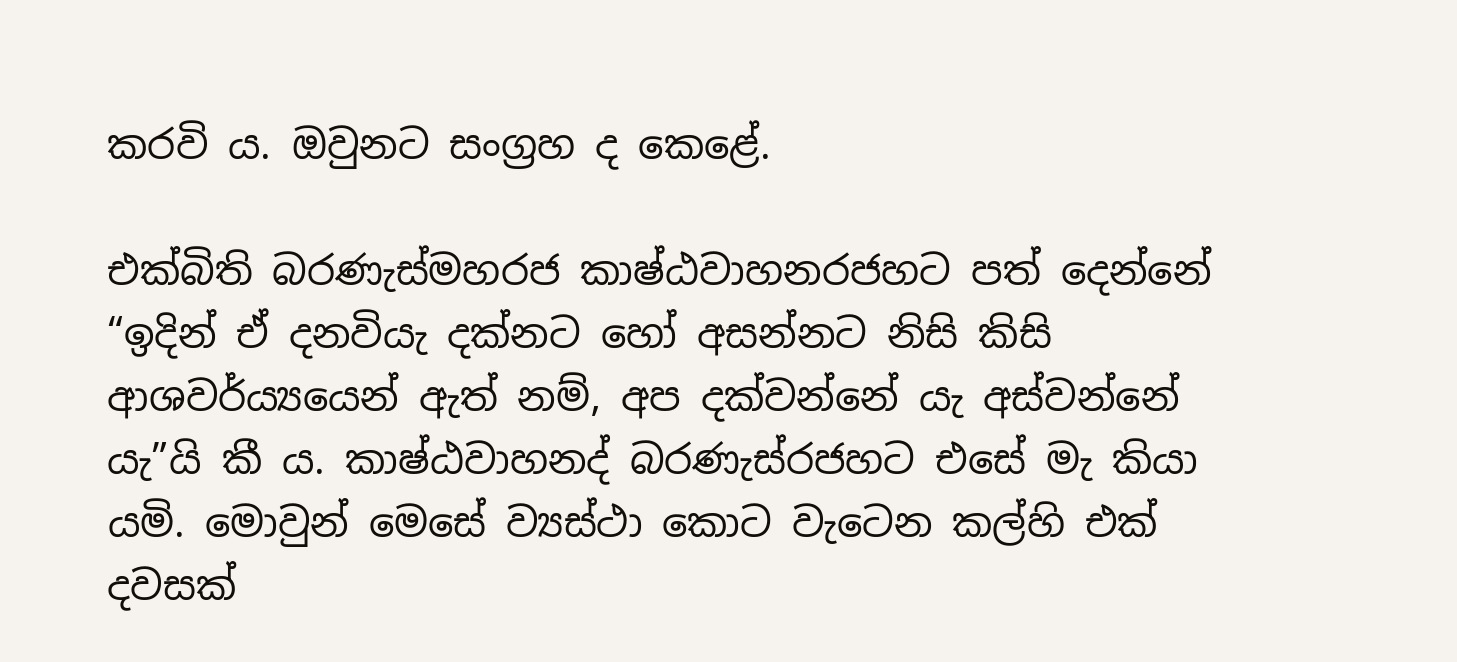කරවි ය. ඔවුනට සංග්‍රහ ද කෙළේ.

එක්බිති බරණැස්මහරජ කාෂ්ඨවාහනරජහට පත් දෙන්නේ “ඉදින් ඒ දනවියැ දක්නට හෝ අසන්නට නිසි කිසි ආශවර්ය්‍යයෙන් ඇත් නම්, අප දක්වන්නේ යැ අස්වන්නේ යැ”යි කී ය. කාෂ්ඨවාහනද් බරණැස්රජහට එසේ මැ කියා යමි. මොවුන් මෙසේ ව්‍යස්ථා කොට වැටෙන කල්හි එක් දවසක්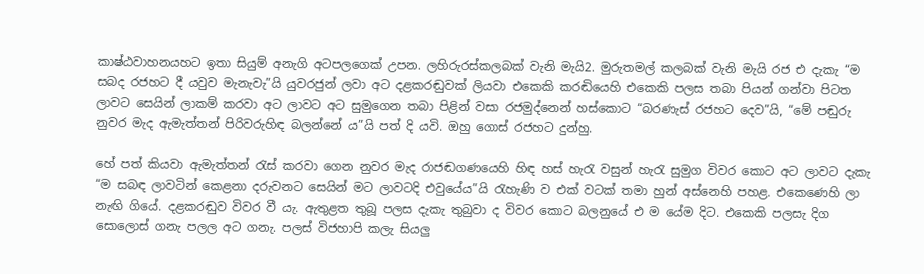කාෂ්ඨවාහනයහට ඉතා සියුම් අනැගි අටපලගෙක් උපන. ලහිරුරස්කලබක් වැනි මැයි2. මුරුතමල් කලබක් වැනි මැයි රජ එ දැකැ “ම සබද රජහට දී යවුව මැනැවැ”යි යුවරජුන් ලවා අට දළකරඬුවක් ලියවා එකෙකි කරඬියෙහි එකෙකි පලස තබා පියන් ගන්වා පිටත ලාවට සෙයින් ලාකම් කරවා අට ලාවට අට සුමුගෙන තබා පිළින් වසා රජමුද්නෙන් හස්කොට “බරණැස් රජහට දෙව”යි, “මේ පඬුරු නුවර මැද ඇමැත්තන් පිරිවරුහිඳ බලන්නේ ය”යි පත් දි යවි. ඔහු ගොස් රජහට දුන්හු.

හේ පත් කියවා ඇමැත්තන් රැස් කරවා ගෙන නුවර මැද රාජඬගණයෙහි හිඳ හස් හැරැ වසුන් හැරැ සුමුග විවර කොට අට ලාවට දැකැ “ම සබඳ ලාවටින් කෙළනා දරුවනට සෙයින් මට ලාවටදි එවුයේය”යි රැහැණි ව එක් වටක් තමා හුන් අස්නෙහි පහළ. එකෙණෙහි ලා නැඟි ගියේ. දළකරඬුව විවර වී යැ. ඇතුළත තුබූ පලස දැකැ තුබුවා ද විවර කොට බලනුයේ එ ම යේම දිට. එකෙකි පලසැ දිග සොලොස් ගනැ පලල අට ගනැ. පලස් විජහාපි කලැ සියලු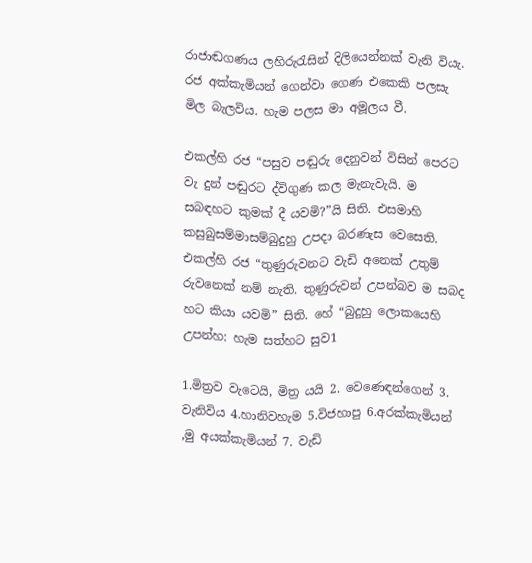රාජාඬගණය ලහිරුරැසින් දිලියෙන්නක් වැනි වියැ. රජ අක්කැමියන් ගෙන්වා ගෙණ එකෙකි පලසැ මිල බැලවිය. හැම පලස මා අමූලය වී.

එකල්හි රජ “පසුව පඬුරු දෙනුවන් විසින් පෙරට වැ දුන් පඬුරට ද්විගුණ කල මැනැවැයි. ම සබඳහට කුමක් දී යවමි?”යි සිති. එසමාහි කසුබුසම්මාසම්බුදුහු උපදා බරණැස වෙසෙති. එකල්හි රජ “තුණුරුවනට වැඩි අනෙක් උතුම් රුවනෙක් නම් නැති. තුණුරුවන් උපන්බව ම සබද හට කියා යවමි” සිති. හේ “බුදුහු ලොකයෙහි උපන්හ: හැම සත්හට සුව1

1.මිත්‍රව වැටෙයි, මිත්‍ර යයි 2. වෙණෙඳන්ගෙන් 3. වැනිවිය 4.හානිවහැම 5.විජහාපු 6.අරක්කැමියන් ,මු අයක්කැමියන් 7. වැඩි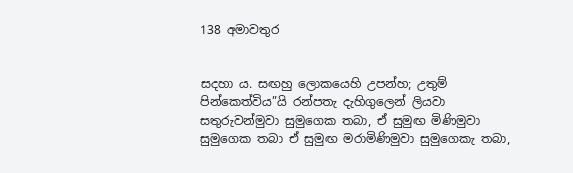138 අමාවතුර


සදහා ය. සඟහු ලොකයෙහි උපන්හ; උතුම් පින්කෙත්විය”යි රන්පතැ දැහිගුලෙන් ලියවා සතුරුවන්මුවා සුමුගෙක තබා, ඒ සුමුඟ මිණිමුවා සුමුගෙක තබා ඒ සුමුඟ මරාමිණිමුවා සුමුගෙකැ තබා,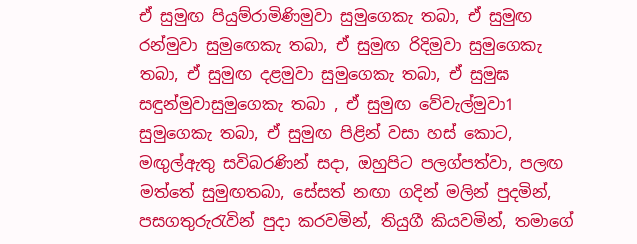ඒ සුමුඟ පියුම්රාමිණිමුවා සුමුගෙකැ තබා, ඒ සුමුඟ රන්මුවා සුමු‍ඟෙකැ තබා, ඒ සුමුඟ රිදිමුවා සුමුගෙකැ තබා, ඒ සුමුඟ දළමුවා සුමුගෙකැ තබා, ඒ සුමුඝ සඳුන්මුවාසුමුගෙකැ තබා , ඒ සුමුඟ වේවැල්මුවා1 සුමුගෙකැ තබා, ඒ සුමුඟ පිළින් වසා හස් කොට, මඟුල්ඇතු සවිබරණින් සදා, ඔහුපිට පලග්පත්වා, පලඟ මත්තේ සුමුඟතබා, සේසත් නඟා ගදින් මලින් පුදමින්, පසගතුරුරැවින් පුදා කරවමින්, තියුගී කියවමින්, තමාගේ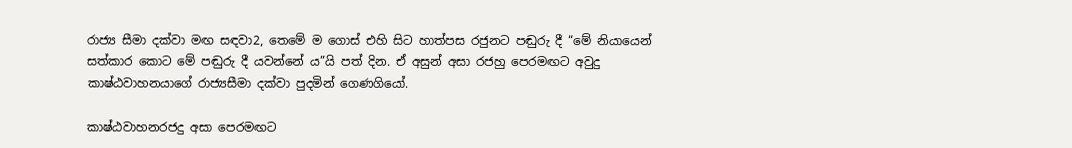රාජ්‍ය සීමා දක්වා මඟ සඳවා2, තෙමේ ම ගොස් එහි සිට හාත්පස රජුනට පඬුරු දී “මේ නියායෙන් සත්කාර කොට මේ පඬුරු දී යවන්නේ ය”යි පත් දින. ඒ අසුන් අසා රජහු පෙරමඟට අවුදු කාෂ්ඨවාහනයාගේ රාජ්‍යසීමා දක්වා පුදමින් ගෙණගියෝ.

කාෂ්ඨවාහනරජදු අසා පෙරමඟට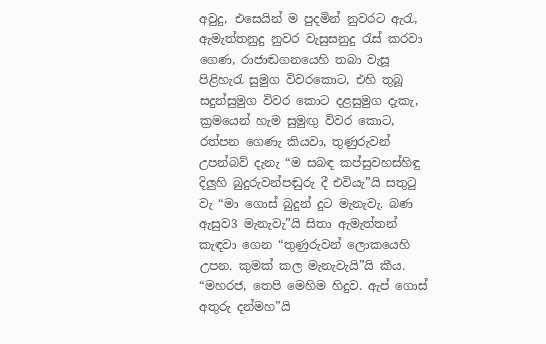අවුදු, එසෙයින් ම පුදමින් නුවරට ඇරැ, ඇමැත්තනුදු නුවර වැසුසනුදු රැස් කරවා ගෙණ, රාජාඬගනයෙහි තබා වැසූ පිළිහැරැ සුමුග විවරකොට, එහි තුබූ සදුන්සුමුග විවර කොට දළසුමුග දැකැ, ක්‍රමයෙන් හැම සුමුඟු විවර කොට, රත්පන ගෙණැ කියවා, තුණුරුවන් උපන්බව් දැනැ “ම සබඳ කප්සුවහස්හිඳු දිලුහි බුදුරුවන්පඬුරු දී එවියැ”යි සතුටු වැ “මා ගොස් බුදුන් දුට මැනැවැ. බණ ඇසුව3 මැනැවැ”යි සිත‍ා ඇමැත්තන් කැඳවා ගෙන “තුණුරුවන් ලොකයෙහි උපන. කුමක් කල මැනැවැයි”යි කීය. “මහරජ, තෙපි මෙහිම හිදුව. ඇප් ගොස් අතුරු දන්මහ”යි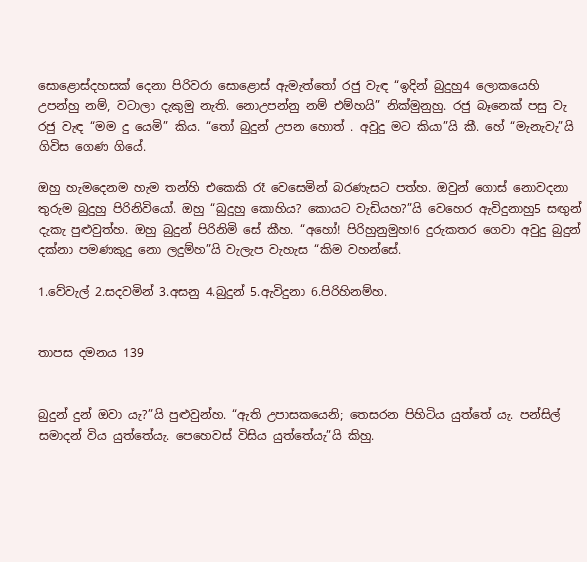සොළොස්දහසක් දෙනා පිරිවරා සොළොස් ඇමැත්තෝ රජු වැඳ “ඉදින් බුදුහු4 ලොකයෙහි උපන්හු නම්, වටාලා දැකුමු නැති. නොඋපන්නු නම් එම්හයි” නික්මුනුහු. රජු බෑනෙක් පසු වැ රජු වැඳ “මම දු යෙමි” කිය. “තෝ බුදුන් උපන හොත් . අවුදු මට කියා”යි කී. හේ “මැනැවැ”යි ගිවිස ගෙණ ගියේ.

ඔහු හැමදෙනම හැම තන්හි එකෙකි රෑ වෙසෙමින් බරණැසට පත්හ. ඔවුන් ගොස් නොවදනා තුරුම බුදුහු පිරිනිවියෝ. ඔහු “බුදුහු කොහිය? කොයට වැඩියහ?”යි වෙහෙර ඇවිදුනාහු5 සඟුන් දැකැ පුළුවුත්හ. ඔහු බුදුන් පිරිනිමි සේ කීහ. “අහෝ! පිරිහුනුමුහ!6 දුරුකතර ගෙවා අවුදු බුදුන් දක්නා පමණකුදු නො ලදුම්හ”යි වැලැප වැහැස “කිම වහන්සේ.

1.වේවැල් 2.සදවමින් 3.අසනු 4.බුදුන් 5.ඇවිදුනා 6.පිරිහිනම්හ.


තාපස දමනය 139


බුදුන් දුන් ඔවා යැ?”යි පුළුවුන්හ. “ඇති උපාසකයෙනි; තෙසරන පිහිටිය යුත්තේ යැ. පන්සිල් සමාදන් විය යුත්තේයැ. පෙහෙවස් විසිය යුත්තේයැ”යි කිහු.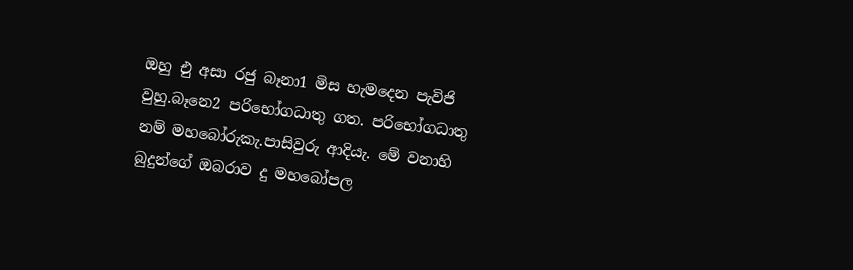ඔහු එු අසා රජු බෑනා1 මිස හැමදෙන පැවිජි වුහු.බෑනෙ2 පරිභෝගධාතු ගත. පරිභෝගධාතු නම් මහබෝරුකැ.පාසිවුරු ආදියැ. මේ වනාහි බුදුන්ගේ ඔබරාව දු මහබෝපල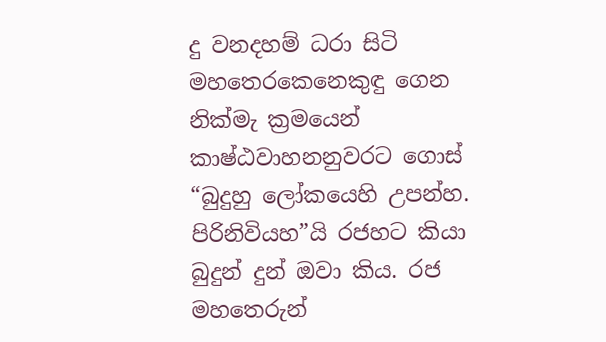දු වනදහම් ධරා සිටි මහතෙරකෙනෙකුඳු ගෙන නික්මැ ක්‍රමයෙන් කාෂ්ඨවාහනනුවරට ගොස් “බුදුහු ලෝකයෙහි උපන්හ. පිරිනිවියහ”යි රජහට කියා බුදුන් දුන් ඔවා කිය. රජ මහතෙරුන්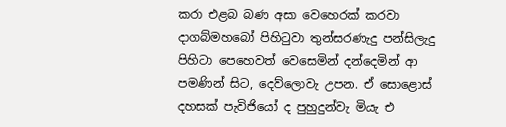කරා එළබ බණ අසා වෙහෙරක් කරවා දාගබ්මහබෝ පිහිටුවා තුන්සරණැදු පන්සිලැදු පිහිටා පෙහෙවත් වෙසෙමින් දන්දෙමින් ආ පමණින් සිට, දෙව්ලොවැ උපන. ඒ සොළොස් දහසක් පැවිජියෝ ද පුහුදුන්වැ මියැ එ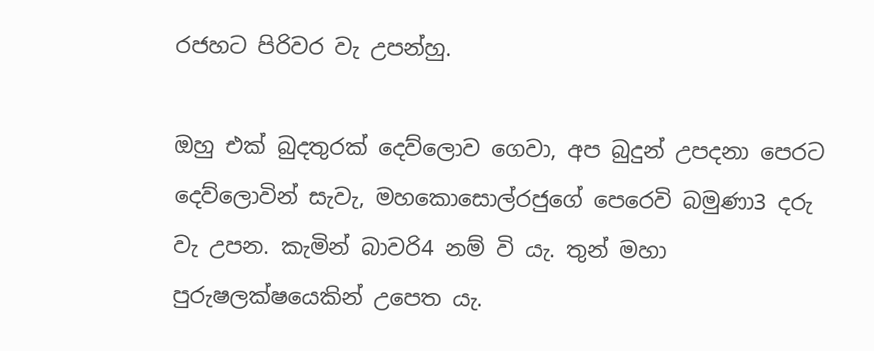රජහට පිරිවර වැ උපන්හු.

ඔහු එක් බුදතුරක් දෙව්ලොව ගෙවා, අප බුදුන් උපදනා පෙරට දෙව්ලොවින් සැවැ, මහකොසොල්රජුගේ පෙරෙවි බමුණා3 දරු වැ උපන. කැමින් බාවරි4 නම් වි යැ. තුන් මහා පුරුෂලක්ෂයෙකින් උපෙත යැ.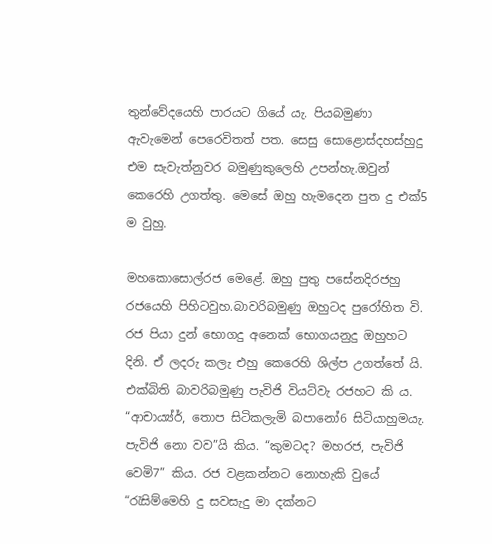තුන්වේදයෙහි පාරයට ගියේ යැ. පියබමුණා ඇවැමෙන් පෙරෙවිතත් පත. සෙසු සොළොස්දහස්හුදු එම සැවැත්නුවර බමුණුකුලෙහි උපන්හැ.ඔවුන් කෙරෙහි උගත්තු. මෙසේ ඔහු හැමදෙන පුත දු එක්5 ම වුහු.

මහකොසොල්රජ මෙළේ. ඔහු පුතු පසේනදිරජහු රජයෙහි පිහිටවුහ.බාවරිබමුණු ඔහුටද පුරෝහිත වි. රජ පියා දුන් භොගදු අනෙක් භොගයනුදු ඔහුහට දිනි. ඒ ලදරු කලැ එහු කෙරෙහි ශිල්ප උගත්තේ යි. එක්බිති බාවරිබමුණු පැවිජි වියට්වැ රජහට කි ය. “ආචාය්‍ය්ර්‍, තොප සිටිකලැමි බපානෝ6 සිටියාහුමයැ. පැවිජි නො වව”යි කිය. “කුමටද? මහරජ, පැවිජි වෙමි7” කිය. රජ වළකන්නට නොහැකි වුයේ “රැසිම්මෙහි දු සවසැදු මා දක්නට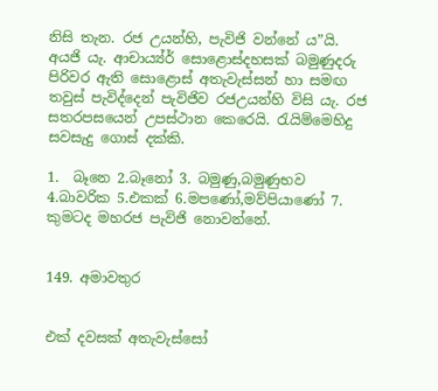නිසි තැන. රජ උයන්හි, පැවිජි වන්නේ ය”යි. අයජි යැ. ආචාය්‍ය්ර්‍ සොළොස්දහසක් බමුණුදරු පිරිවර ඇති සොළොස් අතැවැස්සන් හා සමඟ තවුස් පැවිද්දෙන් පැවිජිව රජඋයන්හි විසි යැ. රජ සතරපසයෙන් උපස්ථාන කෙරෙයි. රැයිම්මෙහිදු සවසැදු ගොස් දක්කි.

1.  බෑනෙ 2.බෑනෝ 3. බමුණු,බමුණුභව 4.බාවරික 5.එකක් 6.මපණෝ,මව්පියාණෝ 7. කුමටද මහරජ පැවිජි නොවන්නේ.


149. අමාවතුර


එක් දවසක් අතැවැස්සෝ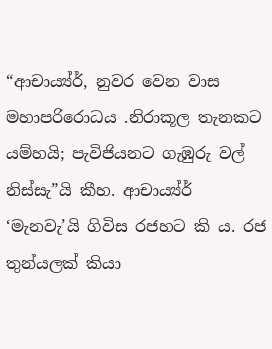“ආචාය්‍ය්ර්‍, නුවර වෙන වාස මහාපරිරොධය .නිරාකූල තැනකට යම්හයි; පැවිජියනට ගැඹුරු වල් නිස්සැ”යි කීහ. ආචාය්‍ය්ර්‍ ‘මැනවැ’යි ගිවිස රජහට කි ය. රජ තුන්යලක් කියා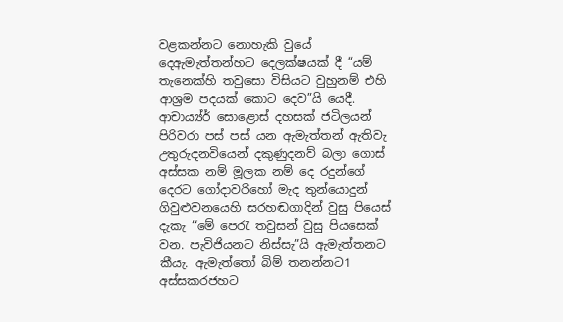වළකන්නට නොහැකි වුයේ දෙඇමැත්තන්හට දෙලක්ෂයක් දී “යම් තැනෙක්හි තවුසො විසියට වුහුනම් එහි ආශ්‍රම පදයක් කොට දෙව”යි යෙදී. ආචාය්‍ය්ර්‍ සොළොස් දහසක් ජටිලයන් පිරිවරා පස් පස් යන ඇමැත්තන් ඇතිවැ උතුරුදනවියෙන් දකුණුදනව් බලා ගොස් අස්සක නම් මූලක නම් දෙ රදුන්ගේ දෙරට ගෝදාවරිහෝ මැද තුන්යොදුන් ගිවුළුවනයෙහි සරහඬගාදින් වුසු පියෙස් දැකැ “මේ පෙරැ තවුසන් වුසු පියසෙක් වන. පැවිජියනට නිස්සැ”යි ඇමැත්තනට කීයැ. ඇමැත්තෝ බිම් තනන්නට1 අස්සකරජහට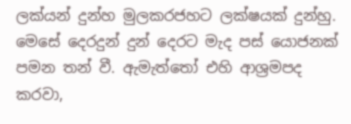ලක්යන් දුන්හ මුලකරජහට ලක්ෂයක් දුන්හු. මෙසේ දෙරදුන් දුන් දෙරට මැද පස් යොජනක් පමන තන් වී. ඇමැත්තෝ එහි ආශ්‍රමපද කරවා,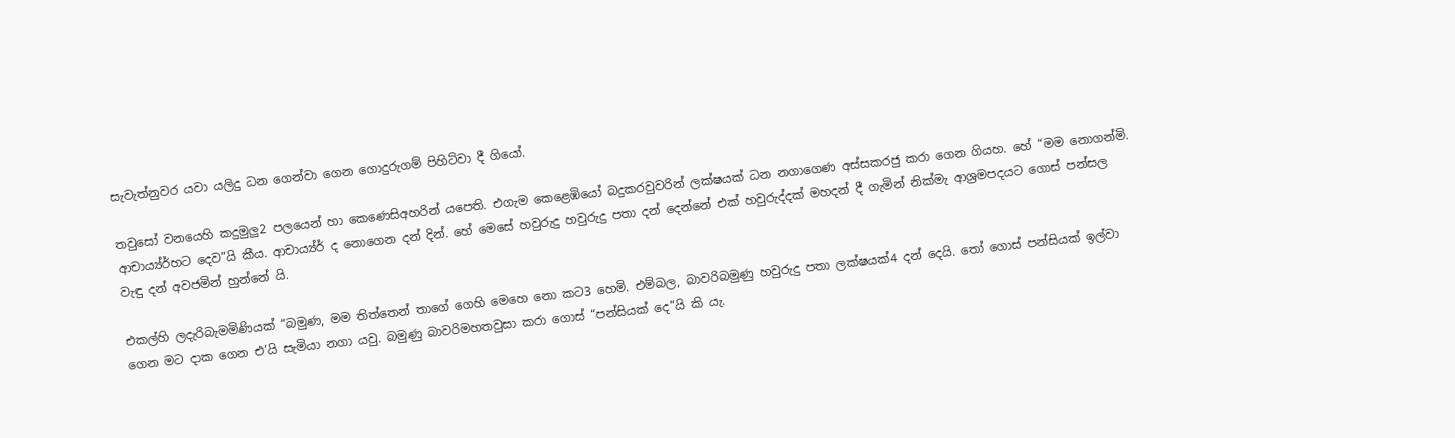සැවැත්නුවර යවා යලිදු ධන ගෙන්වා ගෙන ගොදුරුගම් පිහිට්වා දී ගියෝ.

තවුසෝ වනයෙහි කදුමුලු2 පලයෙන් හා කෙණෙසිඅහරින් යපෙති. එගැම කෙළෙඹියෝ බදුකරවුවරින් ලක්ෂයක් ධන නගාගෙණ අස්සකරජු කරා ගෙන ගියහ. හේ “මම නොගන්මි. ආචාය්‍ය්ර්‍හට දෙව”යි කීය. ආචාය්‍ය්ර්‍ ද නොගෙන දන් දින්. හේ මෙසේ හවුරුදු හවුරුදු පතා දන් දෙන්නේ එක් හවුරුද්දක් මහදන් දී ගැමින් නික්මැ ආශ්‍රමපදයට ගොස් පන්සල වැඳු දන් අවජමින් හුන්නේ යි.

එකල්හි ලදැරිබැමමිණියක් “බමුණ, මම තිත්තෙන් තාගේ ගෙහි මෙහෙ නො කට3 හෙමි. එම්බල, බාවරිබමුණු හවුරුදු පතා ලක්ෂයක්4 දන් දෙයි. තෝ ගොස් පන්සියක් ඉල්වා ගෙන මට දාක ගෙන එ’යි සැමියා නගා යවු. බමුණු බාවරිමහතවුසා කරා ගොස් “පන්සියක් දෙ”යි කි යැ.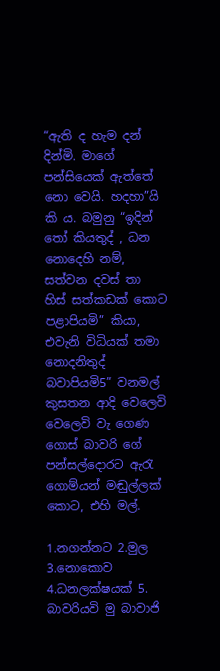“ඇති ද හැම දන් දින්මි. මාගේ පන්සියෙක් ඇත්තේ නො වෙයි. හදහා”යි කි ය. බමුනු “ඉදින් තෝ කියතුද් , ධන නොදෙහි නම්, සත්වන දවස් තා හිස් සත්කඩක් කොට පළාපියමි” කියා, එවැනි විධියක් තමා නොදනිතුද් බවාපියමි5” වනමල් කුසතන ආදි වෙලෙවි වෙලෙවි වැ ගෙණ ගොස් බාවරි ගේ පන්සල්දොරට ඇරැ ගොම්යන් මඬුල්ලක් කොට, එහි මල්.

1.නගන්නට 2.මුල 3.නොකොව 4.ධනලක්ෂයක් 5. බාවරියවි මු බාවාජි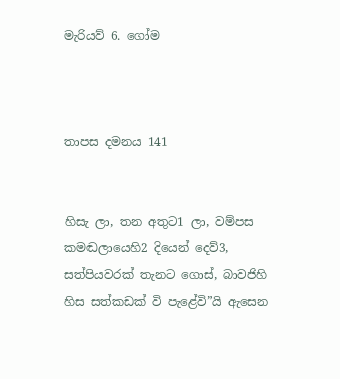මැරියව් 6. ගෝම



තාපස දමනය 141


හිසැ ලා, තන අතුට1 ලා, වම්පස කමඬලායෙහි2 දියෙන් දෙව්3, සත්පියවරක් තැනට ගොස්, බාවජිහි හිස සත්කඩක් වි පැළේවි”යි ඇසෙන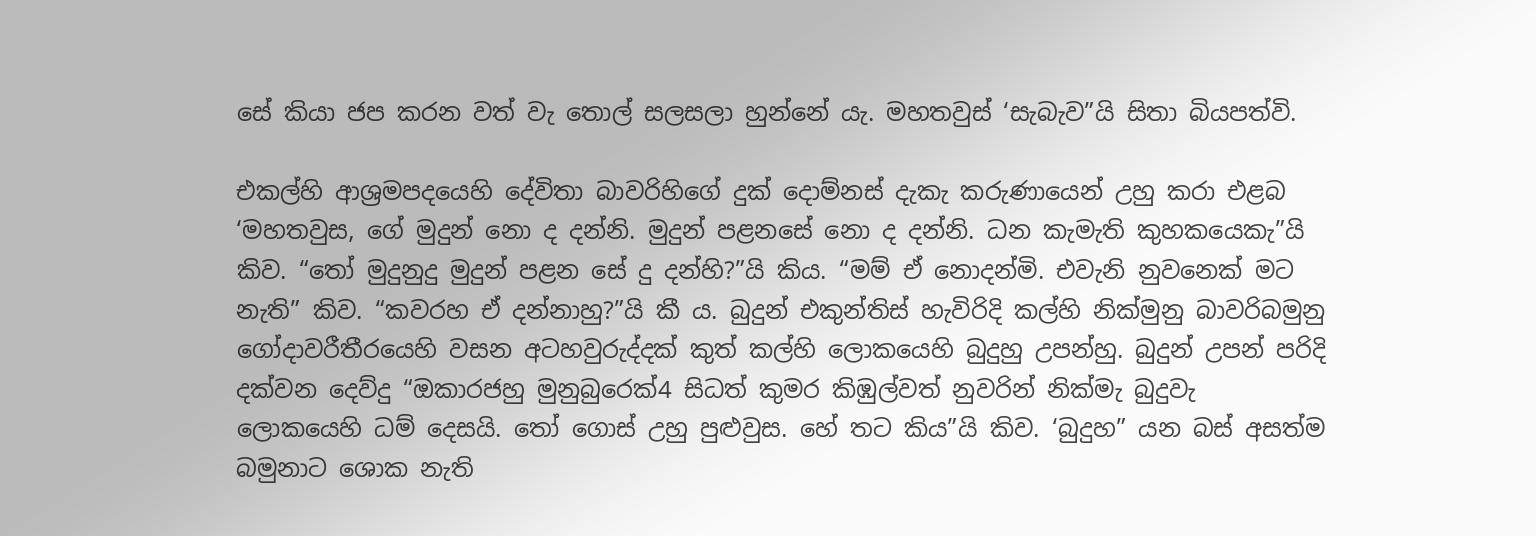සේ කියා ජප කරන වත් වැ තොල් සලසලා හුන්නේ යැ. මහතවුස් ‘සැබැව”යි සිතා බියපත්වි.

එකල්හි ආශ්‍රමපදයෙහි දේවිතා බාවරිහිගේ දුක් දොම්නස් දැකැ කරුණායෙන් උහු කරා එළබ ‘මහතවුස, ගේ මුදුන් නො ද දන්නි. මුදුන් පළනසේ නො ද දන්නි. ධන කැමැති කුහකයෙකැ”යි කිව. “තෝ මුදුනුදු මුදුන් පළන සේ දු දන්හි?”යි කිය. “මම් ඒ නොදන්මි. එවැනි නුවනෙක් මට නැති” කිව. “කවරහ ඒ දන්නාහු?”යි කී ය. බුදුන් එකුන්තිස් හැවිරිදි කල්හි නික්මුනු බාවරිබමුනු ගෝදාවරීතීරයෙහි වසන අටහවුරුද්දක් කුත් කල්හි ලොකයෙහි බුදුහු උපන්හු. බුදුන් උපන් පරිදි දක්වන දෙව්දු “ඔකාරජහු මුනුබුරෙක්4 සිධත් කුමර කිඹුල්වත් නුවරින් නික්මැ බුදුවැ ලොකයෙහි ධම් දෙසයි. තෝ ගොස් උහු පුළුවුස. හේ තට කිය”යි කිව. ‘බුදුහ” යන බස් අසත්ම බමුනාට ශොක නැති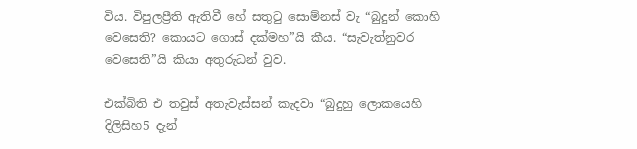විය. විපුලප්‍රීති ඇතිවී හේ සතුටු සොම්නස් වැ “බුදුන් කොහි වෙසෙති? කොයට ගොස් දක්මහ”යි කීය. “සැවැත්නුවර වෙසෙති”යි කියා අතුරුධන් වුව.

එක්බිති එ තවුස් අතැවැස්සන් කැදවා “බුදුහු ලොකයෙහි දිලිසිහ5 දැන්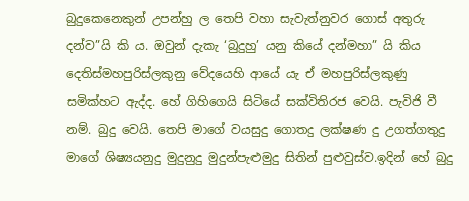බුදුකෙනෙකුන් උපන්හු ල තෙපි වහා සැවැත්නුවර ගොස් අතුරු දන්ව”යි කි ය. ඔවුන් දැකැ ‘බුදුහු’ යනු කියේ දන්මහා” යි කිය දෙතිස්මහපුරිස්ලකුනු වේදයෙහි ආයේ යැ ඒ මහපුරිස්ලකුණු සමික්හට ඇද්ද. හේ ගිහිගෙයි සිටියේ සක්විතිරජ වෙයි. පැවිජි වී නම්. බුදු වෙයි. තෙපි මාගේ වයසුදු ගොතදු ලක්ෂණ දු උගත්ගතුදු මාගේ ශිෂ්‍යයනුදු මුදුනුදු මුදුන්පැළුමුදු සිතින් පුළුවුස්ව.ඉදින් හේ බුදු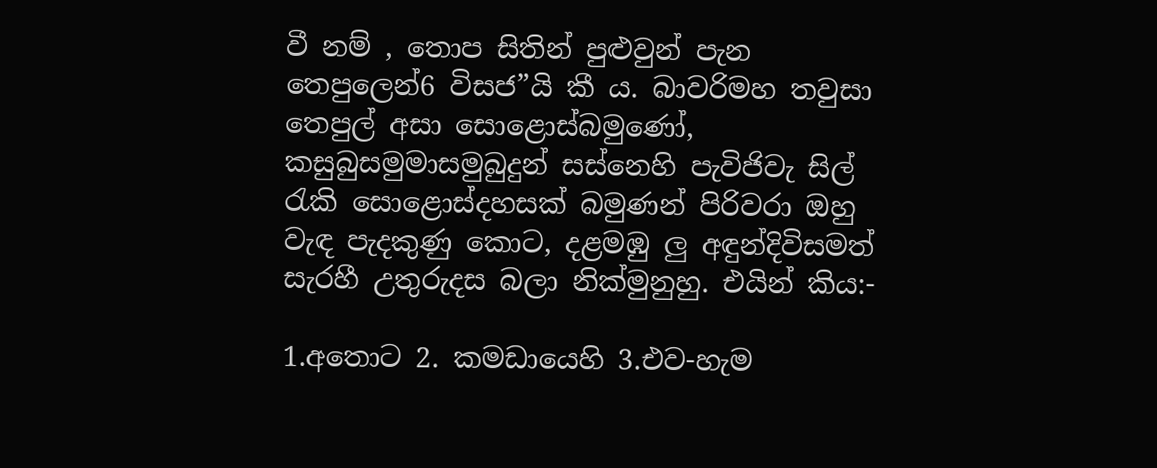වී නම් , තොප සිතින් පුළුවුන් පැන තෙපුලෙන්6 විසජ”යි කී ය. බාවරිමහ තවුසා තෙපුල් අසා සොළොස්බමුණෝ, කසුබුසමුමාසමුබුදුන් සස්නෙහි පැවිජිවැ සිල් රැකි සොළොස්දහසක් බමුණන් පිරිවරා ඔහු වැඳ පැදකුණු කොට, දළමඹු ලු අඳුන්දිවිසමත් සැරහී උතුරුදස බලා නික්මුනුහු. එයින් කිය:-

1.අතොට 2. කමඩායෙහි 3.එව-හැම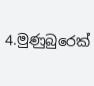4.මුණුබුරෙක්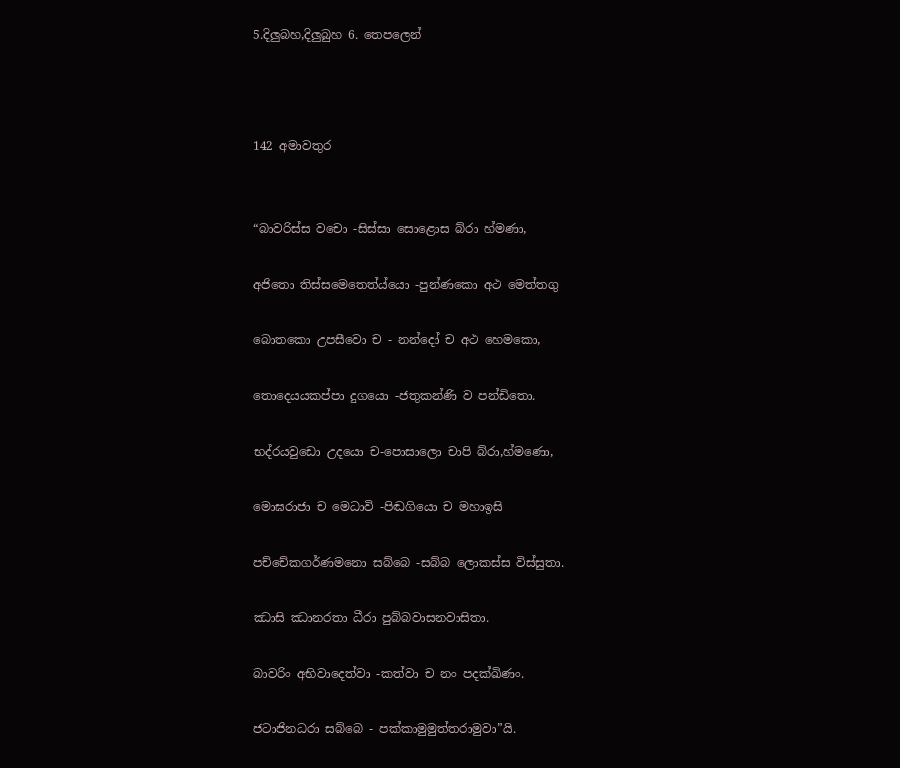5.දිලුබහ,දිලුබුහ 6. තෙපලෙන්



142 අමාවතුර


“බාවරිස්ස වචො -සිස්සා සොළොස බ්රා හ්මණා,

අජිතො තිස්සමෙතෙත්ය්යො -පුන්ණකො අථ මෙත්තගු

බොතකො උපසීවො ච - නන්දෝ ච අථ හෙමකො,

තොදෙයයකප්පා දුගයො -ජතුකන්ණි ව පන්ඩිතො.

භද්රයවුඩො උදයො ච-පොසාලො චාපි බ්රා,හ්මණො,

මොඝරාජා ච මෙධාවි -පිඬගියො ච මහාඉසි

පච්චේකගර්ණමනො සබ්බෙ -සබ්බ ‍ලොකස්ස විස්සුතා.

ඣාසි ඣානරතා ධීරා පුබ්බවාසනවාසිතා.

බාවරිං අභිවාදෙත්වා -කත්වා ච නං පදක්ඛිණං.

ජටාජිනධරා සබ්බෙ - පක්කාමුමුත්තරාමුවා”යි.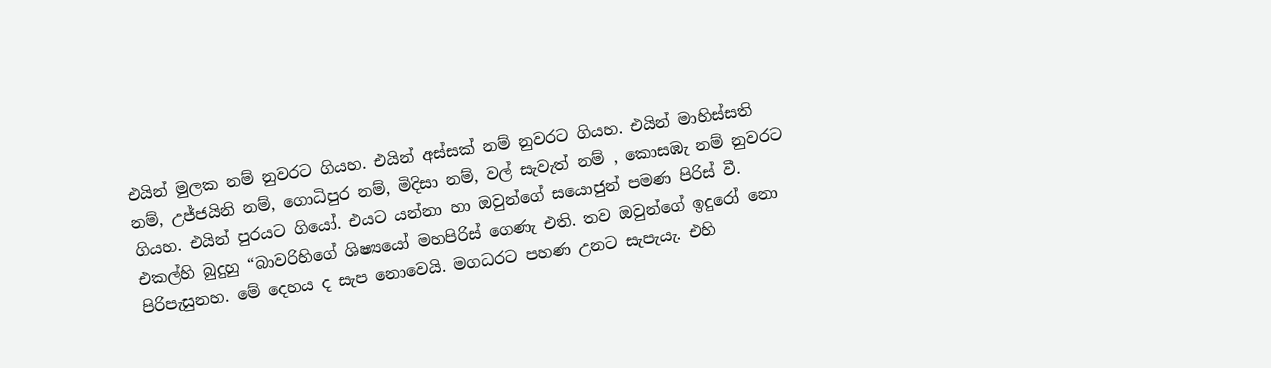එයින් මුලක නම් නුවරට ගියහ. එයින් අස්සක් නම් නුවරට ගියහ. එයින් මාහිස්සති නම්, උජ්ජයිනි නම්, ගොධිපුර නම්, මිදිසා නම්, වල් සැවැත් නම් , කොසඹැ නම් නුවරට ගියහ. එයින් පුරයට ගියෝ. එයට යන්නා හා ඔවුන්ගේ සයොජුන් පමණ පිරිස් වී. එකල්හි බුදුහු “බාවරිහිගේ ශිෂ්‍යයෝ මහපිරිස් ගෙණැ එති. තව ඔවුන්ගේ ඉදුරෝ නො පිරිපැසුනහ. මේ දෙහය ද සැප නොවෙයි. මගධරට පහණ උනට සැපැයැ. එහි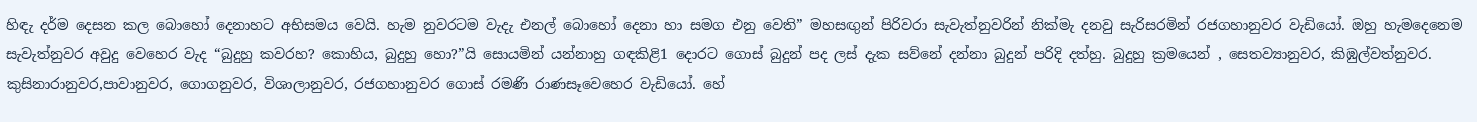හිඳැ දර්ම දෙසන කල බොහෝ දෙනාහට අභිසමය වෙයි. හැම නුවරටම වැදැ එනල් බොහෝ දෙනා හා සමග එනු වෙති” මහසඟුන් පිරිවරා සැවැත්නුවරින් නික්මැ දනවු සැරිසරමින් රජගහානුවර වැඩියෝ. ඔහු හැමදෙනෙම සැවැත්නුවර අවුදු වෙහෙර වැද “බුදුහු කවරහ? කොහිය, බුදුහු හො?”යි සොයමින් යන්නාහු ගඳකිළි1 දොරට ගොස් බුදුන් පද ලස් දැක සව්නේ දන්නා බුදුන් පරිදි දත්හු. බුදුහු ක්‍රමයෙන් , සෙතව්‍යානුවර, කිඹුල්වත්නුවර. කුසිනාරානුවර,පාවානුවර, ගොගනුවර, විශාලානුවර, රජගහානුවර ගොස් රමණි රාණසෑවෙහෙර වැඩියෝ. හේ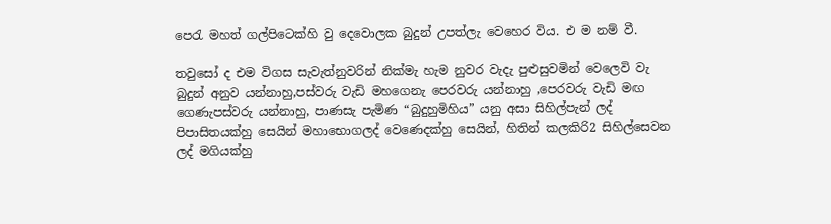පෙරැ මහත් ගල්පිටෙක්හි වු දෙවොලක බුදුන් උපත්ලැ වෙහෙර විය. එ ම නම් වී.

තවුසෝ ද එම විගස සැවැත්නුවරින් නික්මැ හැම නුවර වැදැ පුළුසුවමින් වෙලෙවි වැ බුදුන් අනුව යන්නාහු,පස්වරු වැඩි මහගෙනැ පෙරවරු යන්නාහු ,පෙරවරු වැඩි මඟ ගෙණැපස්වරු යන්නාහු, පාණසැ පැමිණ “බුදුහුමිහිය” යනු අසා සිහිල්පැන් ලද් පිපාසිතයක්හු සෙයින් මහාභොගලද් වෙණෙදක්හු සෙයින්, හිතින් කලකිරි2 සිහිල්සෙවන ලද් මගියක්හු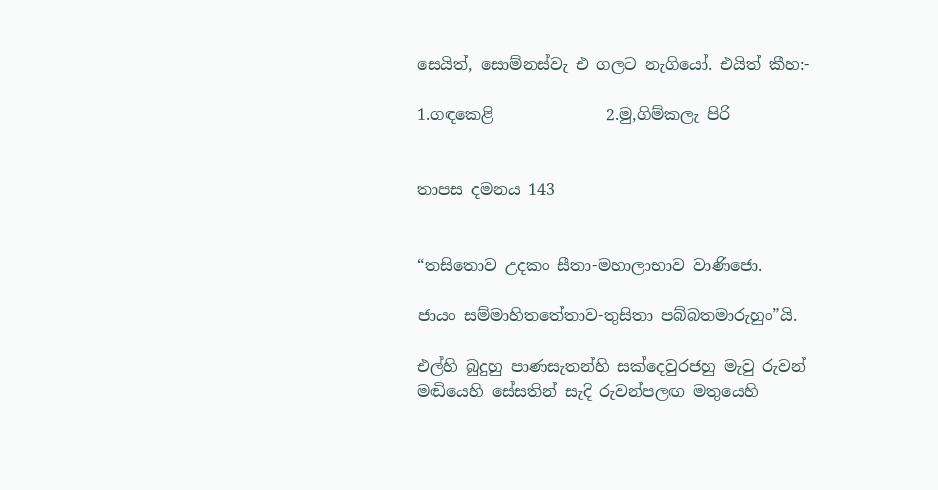සෙයිත්, සොම්නස්වැ එ ගලට නැගියෝ. එයිත් කීහ:-

1.ගඳකෙළි              2.මු,ගිම්කලැ පිරි


තාපස දමනය 143


“තසිතොව උදකං සීතා-මහාලාභාව වාණිජො.

ජායං සම්මාහිතතේතාව-තුසිතා පබ්බතමාරුහුං”යි.

එල්හි බුදුහු පාණසැතන්හි සක්දෙවුරජහු මැවු රුවන් මඬියෙහි සේසතින් සැදි රුවන්පලඟ මතුයෙහි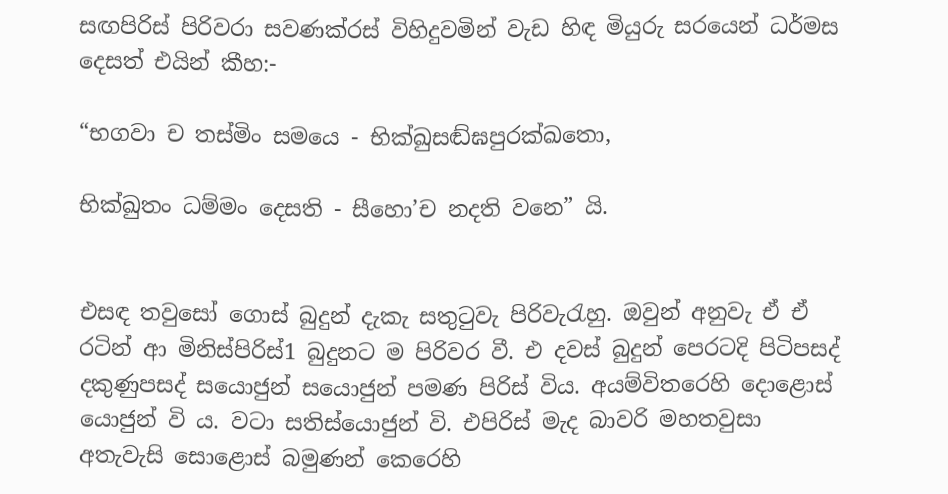සඟපිරිස් පිරිවරා සවණක්රස් විහිදුවමින් වැඩ හිඳ මියුරු සරයෙන් ධර්මස දෙසත් එයින් කීහ:-

“භගවා ච තස්මිං සමයෙ - භික්ඛුසඬ්ඝපුරක්ඛතො,

භික්ඛුතං ධම්මං දෙසති - සීහො’ච නදති වනෙ” යි.


එසඳ තවුසෝ ගොස් බුදුන් දැකැ සතුටුවැ පිරිවැරැහු. ඔවුන් අනුවැ ඒ ඒ රටින් ආ මිනිස්පිරිස්1 බුදුනට ම පිරිවර වී. එ දවස් බුදුන් පෙරටදි පිටිපසද් දකුණුපසද් සයොජුන් සයොජුන් පමණ පිරිස් විය. අයම්විතරෙහි දොළොස් යොජුන් වි ය. වටා සතිස්යොජුන් වි. එපිරිස් මැද බාවරි මහතවුසා අතැවැසි සොළොස් බමුණන් කෙරෙහි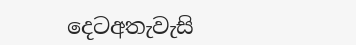දෙටඅතැවැසි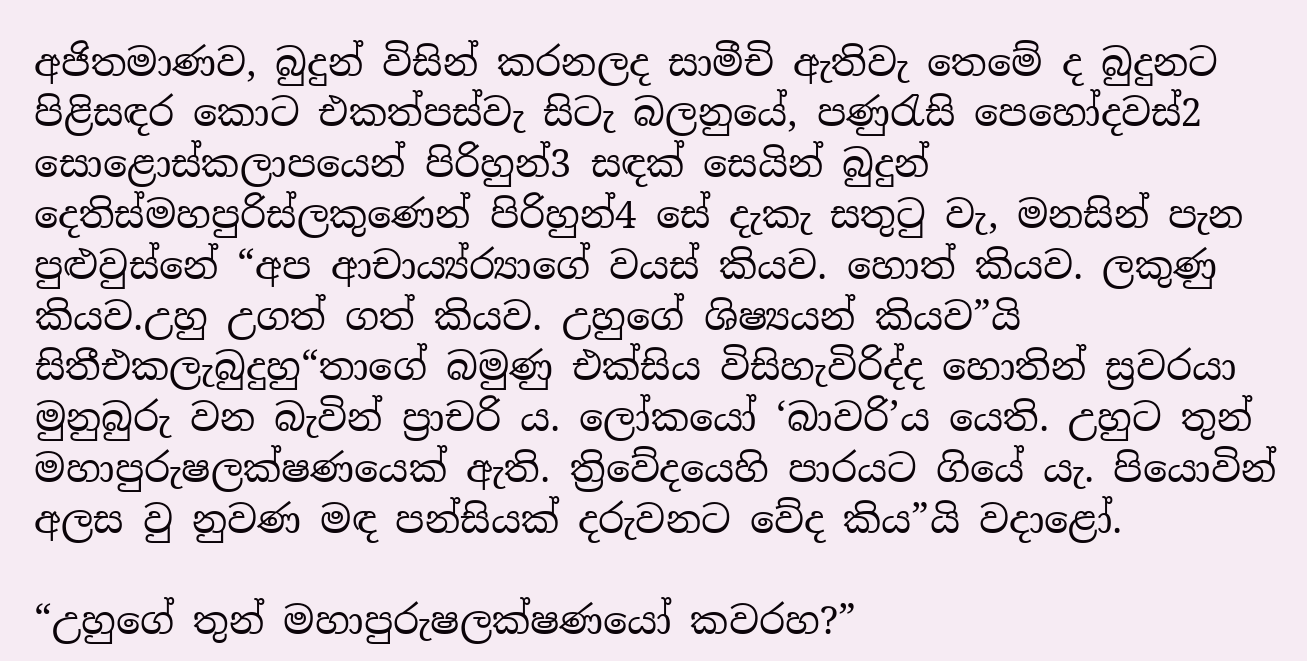අජිතමාණව, බුදුන් විසින් කරනලද සාමීචි ඇතිවැ තෙමේ ද බුදුනට පිළිසඳර කොට එකත්පස්වැ සිටැ බලනුයේ, පණුරැසි පෙහෝදවස්2 සොළොස්කලාපයෙන් පිරිහුන්3 සඳක් සෙයින් බුදුන් දෙතිස්මහපුරිස්ලකුණෙන් පිරිහුන්4 සේ දැකැ සතුටු වැ, මනසින් පැන පුළුවුස්නේ “අප ආචාය්‍ය්ර්‍යාගේ වයස් කියව. හොත් කියව. ලකුණු කියව.උහු උගත් ගත් කියව. උහුගේ ශිෂ්‍යයන් කියව”යි සිතීඑකලැබුදුහු“තාගේ බමුණු එක්සිය විසිහැවිරිද්ද හොතින් ස්‍රවරයා මුනුබුරු වන බැවින් ප්‍රාචරි ය. ලෝකයෝ ‘බාවරි’ය යෙති. උහුට තුන් මහාපුරුෂලක්ෂණයෙක් ඇති. ත්‍රිවේදයෙහි පාරයට ගියේ යැ. පියොවින් අලස වු නුවණ මඳ පන්සියක් දරුවනට වේද කිය”යි වදාළෝ.

“උහුගේ තුන් මහාපුරුෂලක්ෂණයෝ කවරහ?”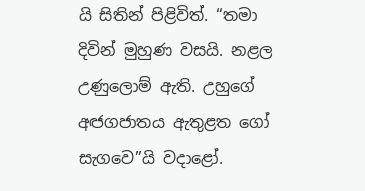යි සිතින් පිළිවිත්. “තමා දිවින් මුහුණ වසයි. නළල උණුලොම් ඇති. උහුගේ අඦගජාතය ඇතුළත ගෝ සැගවෙ”යි වදාළෝ.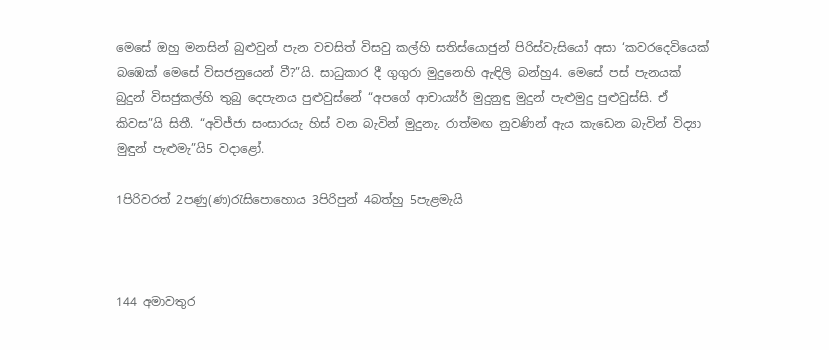මෙසේ ඔහු මනසින් බුළුවුන් පැන වචසිත් විසවු කල්හි සතිස්යොජුන් පිරිස්වැසියෝ අසා ‘කවරදෙවියෙක් බඹෙක් මෙසේ විසජනුයෙන් වී?”යි. සාධුකාර දී ගුගුරා මුදුනෙහි ඇඳිලි බන්හු4. මෙසේ පස් පැනයක් බුදුන් විසජුකල්හි තුබු දෙපැනය පුළුවුස්නේ “අපගේ ආචාය්‍ය්ර්‍ මුදුනුඳු මුදුන් පැළුමුදු පුළුවුස්සි. ඒ කිවස”යි සිතී. “අවිජ්ජා සංසාරයැ හිස් වන බැවින් මුදුනැ. රාත්මඟ නුවණින් ඇය කැඩෙන බැවින් විද්‍යා මුඳුන් පැළුමැ”යි5 වදාළෝ.

1පිරිවරත් 2පණු(ණ)රැසිපොහොය 3පිරිපුන් 4බත්හු 5පැළමැයි



144 අමාවතුර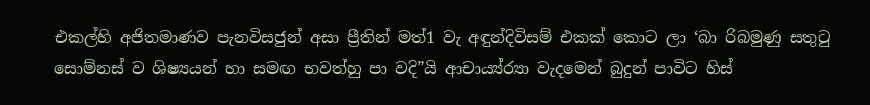එකල්හි අජිතමාණව පැනවිසජුන් අසා ප්‍රීතින් මත්1 වැ අඳුන්දිවිසම් එකක් කොට ලා ‘බා රිබමුණු සතුටු සොම්නස් ව ශිෂ්‍යයන් හා සමඟ භවත්හු පා වදි”යි ආචාය්‍ය්ර්‍යා වැදමෙන් බුදුන් පාවිට හිස්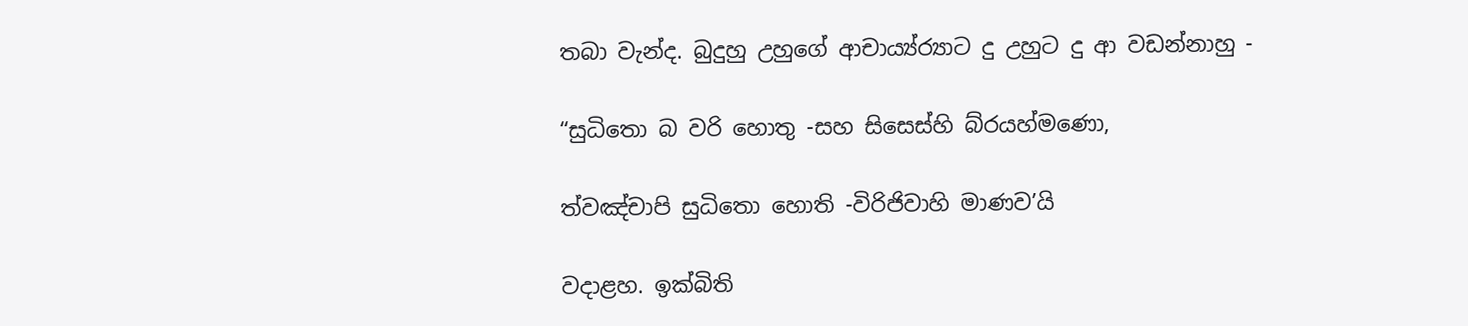තබා වැන්ද. බුදුහු උහුගේ ආචාය්‍ය්ර්‍යාට දු උහුට දු ආ වඩන්නාහු -

“සුධිතො බ වරි හොතු -සහ සිසෙස්හි බ්රයහ්මණො,

ත්වඤ්චාපි සුධිතො හොති -විරිජිවාහි මාණව’යි

වදාළහ. ඉක්බිති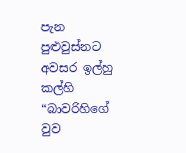පැන පුළුවුස්නට අවසර ඉල්හු කල්හි “බාවරිහිගේ වුව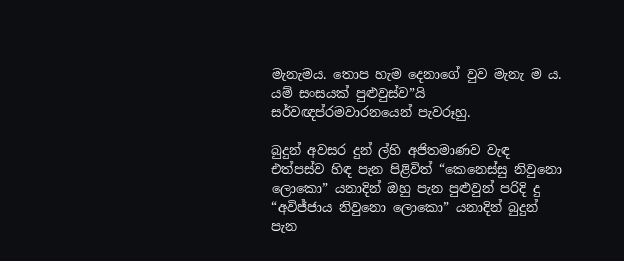මැනැමය. තොප හැම දෙනාගේ වුව මැනැ ම ය. යම් සංසයක් පුළුවුස්ව”යි සර්වඥප්රමවාරනයෙන් පැවරූහු.

බුදුන් අවසර දුන් ල්හි අජිතමාණව වැඳ එත්පස්ව හිඳ පැන පිළිවිත් “කෙනෙස්සු නිවුනො ලොකො” යන‍ාදින් ඔහු පැන පුළුවුන් පරිදි දු “අවිජ්ජාය නිවුනො ලොකො” යන‍ාදින් බුදුන් පැන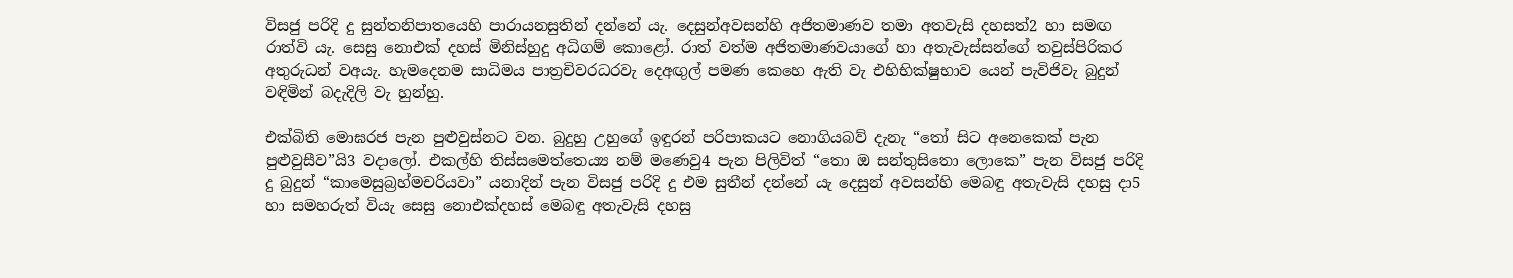විසජු පරිදි දු සුන්තනිපාතයෙහි පාරායනසුතින් දන්නේ යැ. දෙසුන්අවසන්හි අජිතමාණව තමා අතවැසි දහසත්2 හා සමඟ රාත්වි යැ. සෙසු නොඑක් දහස් මිනිස්හුදු අධිගම් කොළෝ. රාත් වත්ම අජිතමාණවයාගේ හා අතැවැස්සන්ගේ තවුස්පිරිකර අතුරුධන් වඅයැ. හැමදෙනම සාධිමය පාත්‍රචිවරධරවැ දෙඅඟුල් පමණ කෙහෙ ඇති වැ එහිභික්ෂුභාව යෙන් පැවිජිවැ බුදුන් වඳිමින් බදැදිලි වැ හුන්හු.

එක්බිති මොඝරජ පැන පුළුවුස්නට වන. බුදුහු උහුගේ ඉඳුරන් පරිපාකයට නොගියබව් දැනැ “තෝ සිට අනෙකෙක් පැන පුළුවුසීව”යි3 වදාලෝ. එකල්හි තිස්සමෙත්තෙය්‍ය නම් මණෙවු4 පැන පිලිවිත් “තො ඔ සන්තුසිතො ලොකෙ” පැන විසජු පරිදි දු බුදුන් “කාමෙසුබ්‍රහ්මචරියවා” යනාදින් පැන විසජු පරිදි දු එම සුතීන් දන්නේ යැ දෙසුන් අවසන්හි මෙබඳු අතැවැසි දහසු දා5 හා සමහරුත් වියැ සෙසු නොඑක්දහස් මෙබඳු අතැවැසි දහසු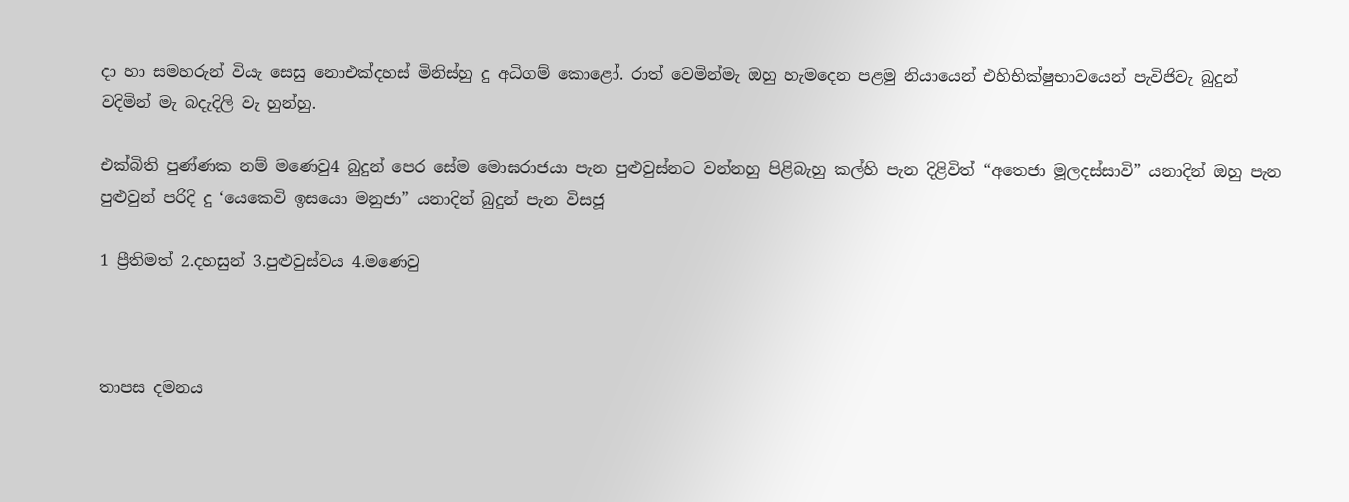දා හා සමහරුන් වියැ සෙසු නොඑක්දහස් මිනිස්හු දු අධිගම් කොළෝ. රාත් වෙමින්මැ ඔහු හැමදෙන පළමු නියායෙන් එහිභික්ෂුභාවයෙන් පැවිජිවැ බුදුන් වදිමින් මැ බදැදිලි වැ හුන්හු.

එක්බිති පුණ්ණක නම් මණෙවු4 බුදුන් පෙර සේම මොඝරාජයා පැන පුළුවුස්නට වන්නහු පිළිබැහු කල්හි පැන දිළිවිත් “අතෙජා මූලදස්සාවි” යන‍ාදින් ඔහු පැන පුළුවුන් පරිදි දු ‘යෙකෙවි ඉසයො මනුජා” යනාදින් බුදුන් පැන විසජූ

1 ප්‍රීතිමත් 2.දහසුන් 3.පුළුවුස්වය 4.මණෙවු



තාපස දමනය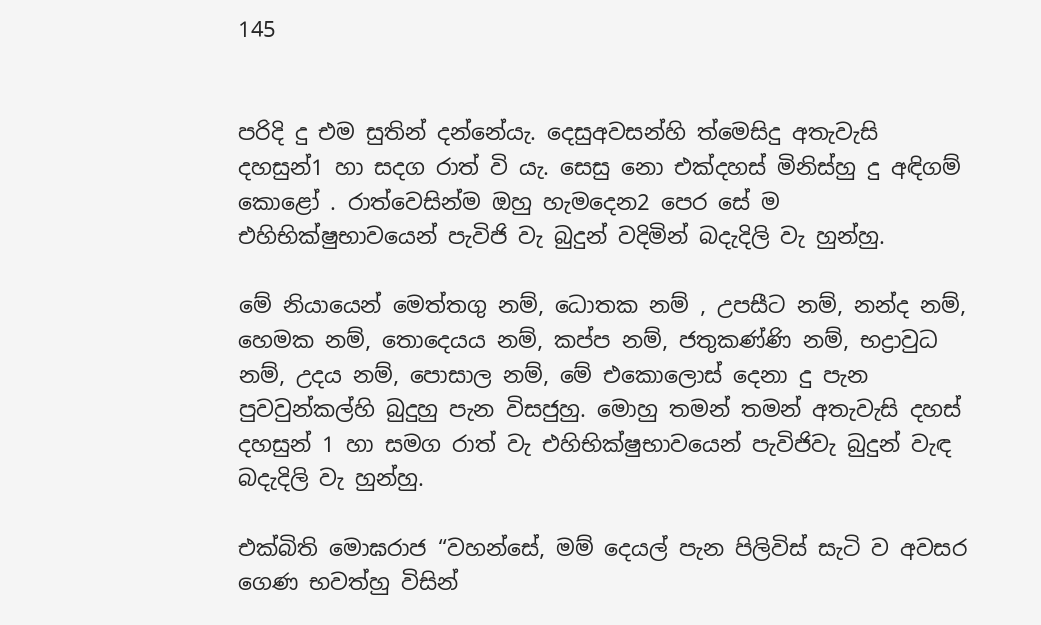145


පරිදි දු එම සුතින් දන්නේයැ. දෙසුඅවසන්හි ත්මෙසිදු අතැවැසි දහසුන්1 හා සදග රාත් වි යැ. සෙසු නො එක්දහස් මිනිස්හු දු අඳිගම් කොළෝ . රාත්වෙසින්ම ඔහු හැමදෙන2 පෙර සේ ම එහිභික්ෂුභාවයෙන් පැවිජි වැ බුදුන් වදිමින් බදැදිලි වැ හුන්හු.

මේ නියායෙන් මෙත්තගු නම්, ධොතක නම් , උපසීට නම්, නන්ද නම්, හෙමක නම්, තොදෙයය නම්, කප්ප නම්, ජතුකණ්ණි නම්, භද්‍රාවුධ නම්, උදය නම්, පොසාල නම්, මේ එකොලොස් දෙනා දු පැන පුවවුන්කල්හි බුදුහු පැන විසජුහු. මොහු තමන් තමන් අතැවැසි දහස් දහසුන් 1 හා සමග රාත් වැ එහිභික්ෂුභාවයෙන් පැවිජිවැ බුදුන් වැඳ බදැදිලි වැ හුන්හු.

එක්බිති මොඝරාජ “වහන්සේ, මම් දෙයල් පැන පිලිවිස් සැටි ව අවසර ගෙණ භවත්හු විසින්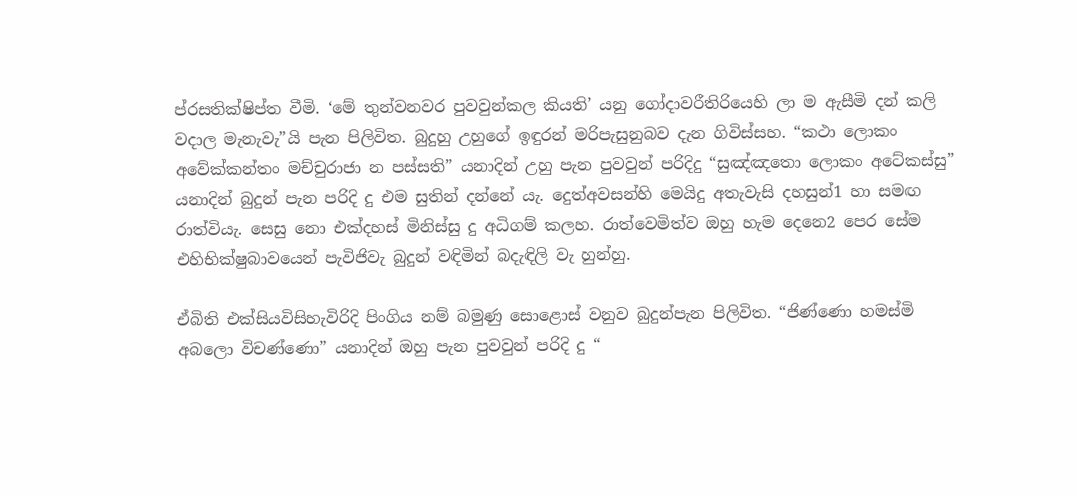ප්රසතික්ෂිප්ත වීමි. ‘මේ තුන්වනවර පුවවුන්කල කියති’ යනු ගෝදාවරීතිරියෙහි ලා ම ඇසීමි දන් කලි වදාල මැනැවැ”යි පැන පිලිවිත. බුදුහු උහුගේ ඉඳුරන් මරිපැසුනුබව දැන ගිවිස්සහ. “කථා ලොකං අවේක්කන්තං මච්චුරාජා න පස්සති” යනාදින් උහු පැන පුවවුන් පරිදිදු “සුඤ්ඤතො ලොකං අටේකස්සු” යන‍ාදින් බුදුන් පැන පරිදි දු එම සුතින් දන්නේ යැ. දෙුත්අවසන්හි මෙයිදු අතැවැසි දහසුන්1 හා සමඟ රාත්වියැ. සෙසු නො එක්දහස් මිනිස්සු දු අධිගම් කලහ. රාත්වෙමිත්ව ඔහු හැම දෙනෙ2 පෙර සේම එහිභික්ෂුබාවයෙන් පැවිජිවැ බුදුන් වඳිමින් බදැඳිලි වැ හුන්හු.

ඒබිති එක්සියවිසිහැවිරිදි පිංගිය නම් බමුණු ‍සොළොස් වනුව බුදුන්පැන පිලිවිත. “ජිණ්ණො හමස්මි අබලො විචණ්ණො” යනාදින් ඔහු පැන පුවවුන් පරිදි දු “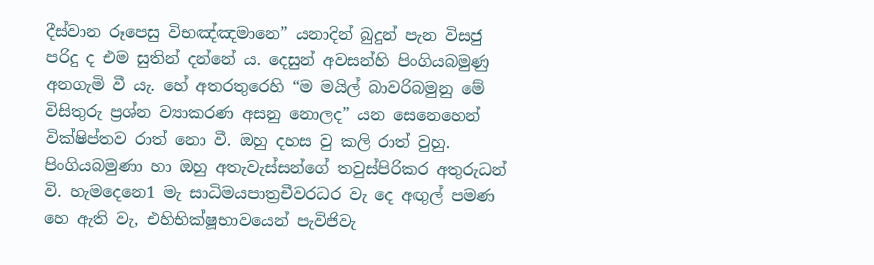දීස්වාන රූපෙසු විභඤ්ඤමානෙ” යන‍ාදින් බුදුන් පැන විසජු පරිදු ද එම සුතින් දන්නේ ය. දෙසුන් අවසන්හි පිංගියබමුණු අනගැමි වී යැ. හේ අතරතුරෙහි “ම මයිල් බාවරිබමුනු මේ විසිතුරු ප්‍රශ්න ව්‍යාකරණ අසනු නොලද” යන සෙනෙහෙන් වික්ෂිප්තව රාත් නො වී. ඔහු දහස වු කලි රාත් වුහු. පිංගියබමුණා හා ඔහු අතැවැස්සන්ගේ තවුස්පිරිකර අතුරුධන් වි. හැමදෙනෙ1 මැ සාධිමයපාත්‍රචීවරධර වැ දෙ අඟුල් පමණ හෙ ඇති වැ, එහිභික්ෂූභාවයෙන් පැවිජිවැ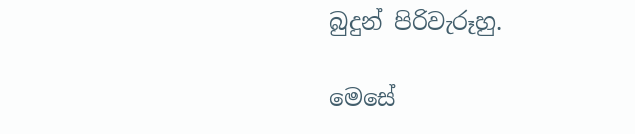බුදුන් පිරිවැරූහු.

මෙසේ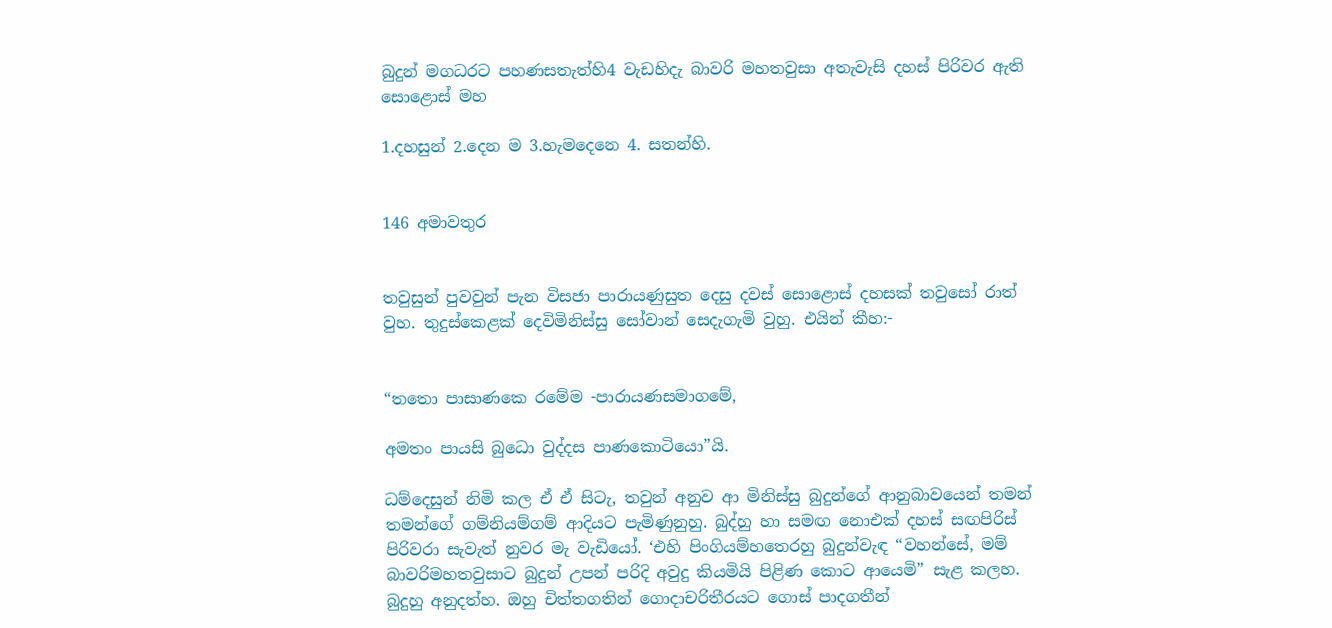බුදුන් මගධරට පහණසතැත්හි4 වැඩහිදැ බාවරි මහතවුසා අතැවැසි දහස් පිරිවර ඇති සොළොස් මහ

1.දහසුන් 2.දෙන ම 3.හැමදෙනෙ 4. සතන්හි.


146 අමාවතුර


තවුසුන් පුවවුන් පැන විසජා පාරායණුසුත දෙසු දවස් සොළොස් දහසක් තවුසෝ රාත් වුහ. තුදුස්කෙළක් දෙවිමිනිස්සු සෝවාන් සෙදැගැමි වුහු. එයින් කීහ:-


“තතො පාසාණකෙ රමේම -පාරායණසමාගමේ,

අමතං පායසි බුධො වුද්දස පාණකොටියො”යි.

ධම්දෙසුන් නිමි කල ඒ ඒ සිටැ, තවුන් අනුව ආ මිනිස්සු බුදුන්ගේ ආනුබාවයෙන් තමන් තමන්ගේ ගම්නියම්ගම් ආදියට පැමිණුනුහු. බුද්හු හා සමඟ නොඑක් දහස් සඟපිරිස් පිරිවරා සැවැත් නුවර මැ වැඩියෝ. ‘එහි පිංගියම්හතෙරහු බුදුන්වැඳ “වහන්සේ, මම් බාවරිමහතවුසාට බුදුන් උපන් පරිදි අවුදු කියමියි පිළිණ කොට ආයෙමි” සැළ කලහ. බුදුහු අනුදත්හ. ඔහු චිත්තගතින් ගොදාචරිතීරයට ගොස් පාදගතීන්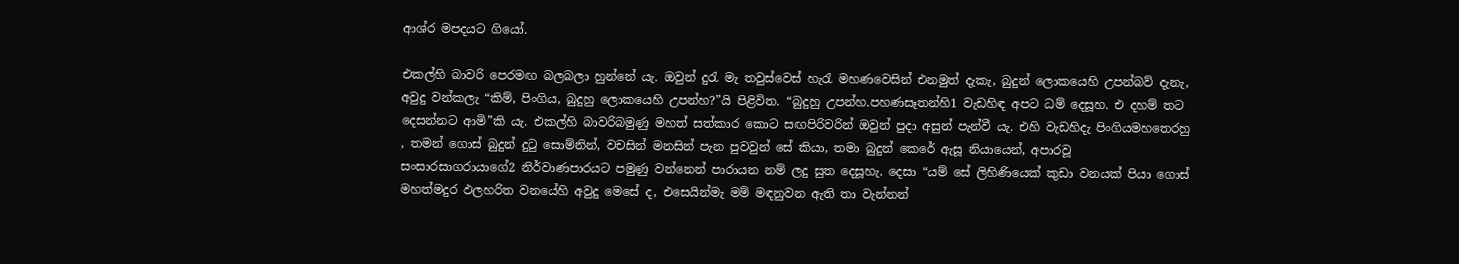ආශ්ර මපදයට ගියෝ.

එකල්හි බාවරි පෙරමඟ බලබලා හුන්නේ යැ. ඔවුන් දුරැ මැ තවුස්වෙස් හැරැ මහණවෙසින් එනමුත් දැකැ, බුදුන් ලොකයෙහි උපන්බව් දැනැ, අවුදු වන්කලැ “කිම්, පිංගිය, බුදුහු ලොකයෙහි උපන්හ?”යි පිළිවිත. “බුදුහු උපන්හ.පහණසෑතන්හි1 වැඩහිඳ අපට ධම් දෙසූහ. එ දහම් තට දෙසන්නට ආමි”කි යැ. එකල්හි බාවරිබමුණු මහත් සත්කාර කොට සඟපිරිවරින් ඔවුන් පුදා අසුන් පැන්වී යැ. එහි වැඩහිදැ පිංගියමහතෙරහු , තමන් ගොස් බුදුන් දුටු සොම්නින්, වචසින් මනසින් පැන පුවවුන් සේ කියා, තමා බුදුන් කෙරේ ඇසූ නියායෙන්, අපාරවූ සංසාරසාගරායාගේ2 නිර්වාණපාරයට පමුණු වන්නෙන් පාරායන නම් ලදු සුත දෙසූහැ. දෙසා “යම් සේ ලිහිණියෙක් කුඩා වනයක් පියා ගොස් මහත්මදුර ඵලහරිත වනයේහි අවුදු මෙසේ ද, එසෙයින්මැ මම් මඳනුවන ඇති තා වැන්නන්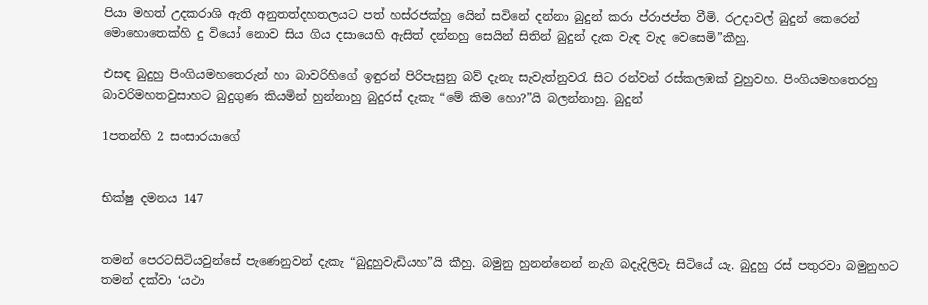පියා මහත් උදකරාශි ඇති අනුතත්දහතලයට පත් හස්රජක්හු යෙින් සවිනේ දන්නා බුදුන් කරා ප්රාජප්ත වීමි. රඋදාවල් බුදුන් කෙරෙන් මොහොතෙක්හි දු වියෝ නොව සිය ගිය දසායෙහි ඇසිත් දන්නහු සෙයින් සිතින් බුදුන් දැක වැඳ වැද වෙසෙමි”කීහු.

එසඳ බුදුහු පිංගියමහතෙරුන් හා බාවරිහිගේ ඉඳුරන් පිරිපැසුනු බව් දැනැ සැවැත්නුවරැ සිට රන්වන් රස්කලඹක් වුහුවහ. පිංගියමහතෙරහු බාවරිමහතවුසාහට බුදුගුණ කියමින් හුන්නාහු බුදුරස් දැකැ “මේ කිම හො?”යි බලන්නාහු. බුදුන්

1පතන්හි 2 සංසාරයාගේ


භික්ෂු දමනය 147


තමන් පෙරටසිටියවුන්සේ පැණෙනුවන් දැකැ “බුදුහුවැඩියහ”යි කීහු. බමුනු හුනන්නෙන් නැගි බදැදිලිවැ සිටියේ යැ. බුදුහු රස් පතුරවා බමුනුහට තමන් දක්වා ‘යථා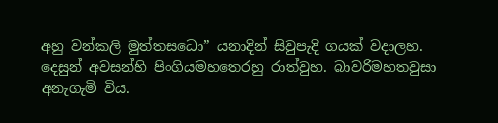අහු වන්කලි මුත්තසධො” යනාදින් සිවුපැදි ගයක් වදාලහ. දෙසුන් අවසන්හි පිංගියමහතෙරහු රාත්වුහ. බාවරිමහතවුසා අනැගැමි විය.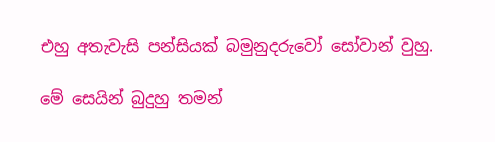එහු අතැවැසි පන්සියක් බමුනුදරුවෝ සෝවාන් වුහු.

මේ සෙයින් බුදුහු තමන්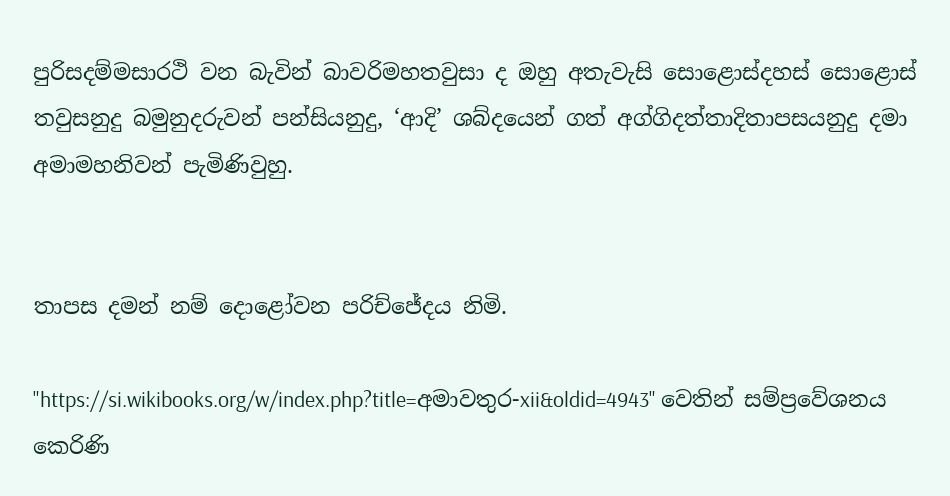පුරිසදම්මසාරථි වන බැවින් බාවරිමහතවුසා ද ඔහු අතැවැසි සො‍ළොස්දහස් සොළොස් තවුසනුදු බමුනුදරුවන් පන්සියනුදු, ‘ආදි’ ශබ්දයෙන් ගත් අග්ගිදත්තාදිතාපසයනුදු දමා අමාමහනිවන් පැමිණිවුහු.


තාපස දමන් නම් දොළෝවන පරිච්ජේදය නිමි.

"https://si.wikibooks.org/w/index.php?title=අමාවතුර-xii&oldid=4943" වෙතින් සම්ප්‍රවේශනය කෙරිණි